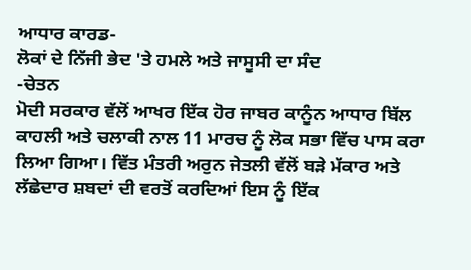ਆਧਾਰ ਕਾਰਡ-
ਲੋਕਾਂ ਦੇ ਨਿੱਜੀ ਭੇਦ 'ਤੇ ਹਮਲੇ ਅਤੇ ਜਾਸੂਸੀ ਦਾ ਸੰਦ
-ਚੇਤਨ
ਮੋਦੀ ਸਰਕਾਰ ਵੱਲੋਂ ਆਖਰ ਇੱਕ ਹੋਰ ਜਾਬਰ ਕਾਨੂੰਨ ਆਧਾਰ ਬਿੱਲ ਕਾਹਲੀ ਅਤੇ ਚਲਾਕੀ ਨਾਲ 11 ਮਾਰਚ ਨੂੰ ਲੋਕ ਸਭਾ ਵਿੱਚ ਪਾਸ ਕਰਾ ਲਿਆ ਗਿਆ। ਵਿੱਤ ਮੰਤਰੀ ਅਰੁਨ ਜੇਤਲੀ ਵੱਲੋਂ ਬੜੇ ਮੱਕਾਰ ਅਤੇ ਲੱਛੇਦਾਰ ਸ਼ਬਦਾਂ ਦੀ ਵਰਤੋਂ ਕਰਦਿਆਂ ਇਸ ਨੂੰ ਇੱਕ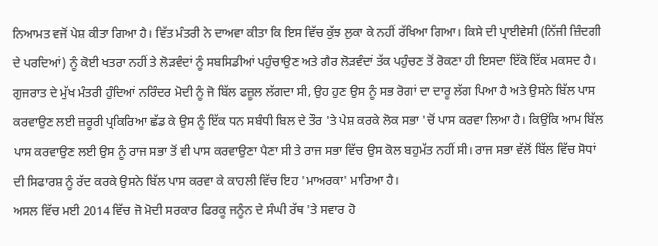ਨਿਆਮਤ ਵਜੋਂ ਪੇਸ਼ ਕੀਤਾ ਗਿਆ ਹੈ। ਵਿੱਤ ਮੰਤਰੀ ਨੇ ਦਾਅਵਾ ਕੀਤਾ ਕਿ ਇਸ ਵਿੱਚ ਕੁੱਝ ਲੁਕਾ ਕੇ ਨਹੀਂ ਰੱਖਿਆ ਗਿਆ। ਕਿਸੇ ਦੀ ਪ੍ਰਾਈਵੇਸੀ (ਨਿੱਜੀ ਜ਼ਿੰਦਗੀ ਦੇ ਪਰਦਿਆਂ) ਨੂੰ ਕੋਈ ਖਤਰਾ ਨਹੀਂ ਤੇ ਲੋੜਵੰਦਾਂ ਨੂੰ ਸਬਸਿਡੀਆਂ ਪਹੁੰਚਾਉਣ ਅਤੇ ਗੈਰ ਲੋੜਵੰਦਾਂ ਤੱਕ ਪਹੁੰਚਣ ਤੋਂ ਰੋਕਣਾ ਹੀ ਇਸਦਾ ਇੱਕੋ ਇੱਕ ਮਕਸਦ ਹੈ। ਗੁਜਰਾਤ ਦੇ ਮੁੱਖ ਮੰਤਰੀ ਹੁੰਦਿਆਂ ਨਰਿੰਦਰ ਮੋਦੀ ਨੂੰ ਜੋ ਬਿੱਲ ਫਜ਼ੂਲ ਲੱਗਦਾ ਸੀ, ਉਹ ਹੁਣ ਉਸ ਨੂੰ ਸਭ ਰੋਗਾਂ ਦਾ ਦਾਰੂ ਲੱਗ ਪਿਆ ਹੈ ਅਤੇ ਉਸਨੇ ਬਿੱਲ ਪਾਸ ਕਰਵਾਉਣ ਲਈ ਜ਼ਰੂਰੀ ਪ੍ਰਕਿਰਿਆ ਛੱਡ ਕੇ ਉਸ ਨੂੰ ਇੱਕ ਧਨ ਸਬੰਧੀ ਬਿਲ ਦੇ ਤੌਰ 'ਤੇ ਪੇਸ਼ ਕਰਕੇ ਲੋਕ ਸਭਾ 'ਚੋਂ ਪਾਸ ਕਰਵਾ ਲਿਆ ਹੈ। ਕਿਉਂਕਿ ਆਮ ਬਿੱਲ ਪਾਸ ਕਰਵਾਉਣ ਲਈ ਉਸ ਨੂੰ ਰਾਜ ਸਭਾ ਤੋਂ ਵੀ ਪਾਸ ਕਰਵਾਉਣਾ ਪੈਣਾ ਸੀ ਤੇ ਰਾਜ ਸਭਾ ਵਿੱਚ ਉਸ ਕੋਲ ਬਹੁਮੱਤ ਨਹੀਂ ਸੀ। ਰਾਜ ਸਭਾ ਵੱਲੋਂ ਬਿੱਲ ਵਿੱਚ ਸੋਧਾਂ ਦੀ ਸਿਫਾਰਸ਼ ਨੂੰ ਰੱਦ ਕਰਕੇ ਉਸਨੇ ਬਿੱਲ ਪਾਸ ਕਰਵਾ ਕੇ ਕਾਹਲੀ ਵਿੱਚ ਇਹ 'ਮਾਅਰਕਾ' ਮਾਰਿਆ ਹੈ।
ਅਸਲ ਵਿੱਚ ਮਈ 2014 ਵਿੱਚ ਜੋ ਮੋਦੀ ਸਰਕਾਰ ਫਿਰਕੂ ਜਨੂੰਨ ਦੇ ਸੰਘੀ ਰੱਥ 'ਤੇ ਸਵਾਰ ਹੋ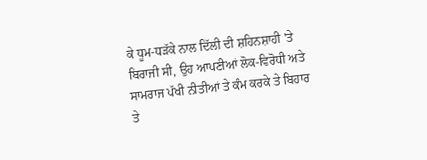ਕੇ ਧੂਮ-ਧੜੱਕੇ ਨਾਲ ਦਿੱਲੀ ਦੀ ਸ਼ਹਿਨਸ਼ਾਹੀ 'ਤੇ ਬਿਰਾਜੀ ਸੀ, ਉਹ ਆਪਣੀਆਂ ਲੋਕ-ਵਿਰੋਧੀ ਅਤੇ ਸਾਮਰਾਜ ਪੱਖੀ ਨੀਤੀਆਂ ਤੇ ਕੰਮ ਕਰਕੇ ਤੇ ਬਿਹਾਰ ਤੇ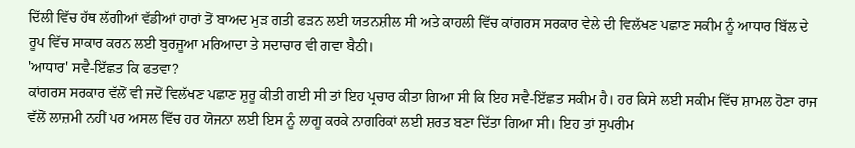ਦਿੱਲੀ ਵਿੱਚ ਹੱਥ ਲੱਗੀਆਂ ਵੱਡੀਆਂ ਹਾਰਾਂ ਤੋਂ ਬਾਅਦ ਮੁੜ ਗਤੀ ਫੜਨ ਲਈ ਯਤਨਸ਼ੀਲ ਸੀ ਅਤੇ ਕਾਹਲੀ ਵਿੱਚ ਕਾਂਗਰਸ ਸਰਕਾਰ ਵੇਲੇ ਦੀ ਵਿਲੱਖਣ ਪਛਾਣ ਸਕੀਮ ਨੂੰ ਆਧਾਰ ਬਿੱਲ ਦੇ ਰੂਪ ਵਿੱਚ ਸਾਕਾਰ ਕਰਨ ਲਈ ਬੁਰਜੂਆ ਮਰਿਆਦਾ ਤੇ ਸਦਾਚਾਰ ਵੀ ਗਵਾ ਬੈਠੀ।
'ਆਧਾਰ' ਸਵੈ-ਇੱਛਤ ਕਿ ਫਤਵਾ?
ਕਾਂਗਰਸ ਸਰਕਾਰ ਵੱਲੋਂ ਵੀ ਜਦੋਂ ਵਿਲੱਖਣ ਪਛਾਣ ਸ਼ੁਰੂ ਕੀਤੀ ਗਈ ਸੀ ਤਾਂ ਇਹ ਪ੍ਰਚਾਰ ਕੀਤਾ ਗਿਆ ਸੀ ਕਿ ਇਹ ਸਵੈ-ਇੱਛਤ ਸਕੀਮ ਹੈ। ਹਰ ਕਿਸੇ ਲਈ ਸਕੀਮ ਵਿੱਚ ਸ਼ਾਮਲ ਹੋਣਾ ਰਾਜ ਵੱਲੋਂ ਲਾਜ਼ਮੀ ਨਹੀਂ ਪਰ ਅਸਲ ਵਿੱਚ ਹਰ ਯੋਜਨਾ ਲਈ ਇਸ ਨੂੰ ਲਾਗੂ ਕਰਕੇ ਨਾਗਰਿਕਾਂ ਲਈ ਸ਼ਰਤ ਬਣਾ ਦਿੱਤਾ ਗਿਆ ਸੀ। ਇਹ ਤਾਂ ਸੁਪਰੀਮ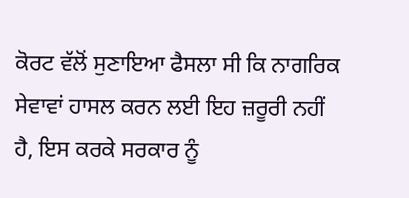ਕੋਰਟ ਵੱਲੋਂ ਸੁਣਾਇਆ ਫੈਸਲਾ ਸੀ ਕਿ ਨਾਗਰਿਕ ਸੇਵਾਵਾਂ ਹਾਸਲ ਕਰਨ ਲਈ ਇਹ ਜ਼ਰੂਰੀ ਨਹੀਂ ਹੈ, ਇਸ ਕਰਕੇ ਸਰਕਾਰ ਨੂੰ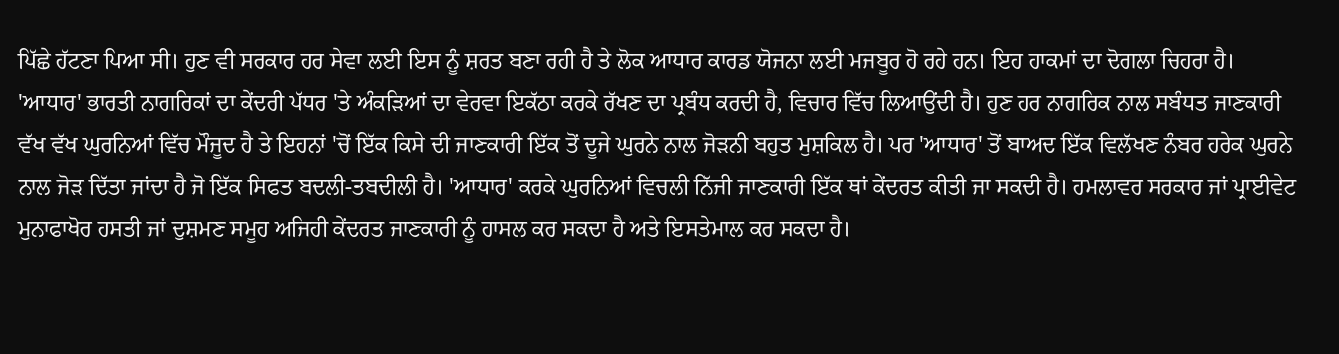ਪਿੱਛੇ ਹੱਟਣਾ ਪਿਆ ਸੀ। ਹੁਣ ਵੀ ਸਰਕਾਰ ਹਰ ਸੇਵਾ ਲਈ ਇਸ ਨੂੰ ਸ਼ਰਤ ਬਣਾ ਰਹੀ ਹੈ ਤੇ ਲੋਕ ਆਧਾਰ ਕਾਰਡ ਯੋਜਨਾ ਲਈ ਮਜਬੂਰ ਹੋ ਰਹੇ ਹਨ। ਇਹ ਹਾਕਮਾਂ ਦਾ ਦੋਗਲਾ ਚਿਹਰਾ ਹੈ।
'ਆਧਾਰ' ਭਾਰਤੀ ਨਾਗਰਿਕਾਂ ਦਾ ਕੇਂਦਰੀ ਪੱਧਰ 'ਤੇ ਅੰਕੜਿਆਂ ਦਾ ਵੇਰਵਾ ਇਕੱਠਾ ਕਰਕੇ ਰੱਖਣ ਦਾ ਪ੍ਰਬੰਧ ਕਰਦੀ ਹੈ, ਵਿਚਾਰ ਵਿੱਚ ਲਿਆਉਂਦੀ ਹੈ। ਹੁਣ ਹਰ ਨਾਗਰਿਕ ਨਾਲ ਸਬੰਧਤ ਜਾਣਕਾਰੀ ਵੱਖ ਵੱਖ ਘੁਰਨਿਆਂ ਵਿੱਚ ਮੌਜੂਦ ਹੈ ਤੇ ਇਹਨਾਂ 'ਚੋਂ ਇੱਕ ਕਿਸੇ ਦੀ ਜਾਣਕਾਰੀ ਇੱਕ ਤੋਂ ਦੂਜੇ ਘੁਰਨੇ ਨਾਲ ਜੋੜਨੀ ਬਹੁਤ ਮੁਸ਼ਕਿਲ ਹੈ। ਪਰ 'ਆਧਾਰ' ਤੋਂ ਬਾਅਦ ਇੱਕ ਵਿਲੱਖਣ ਨੰਬਰ ਹਰੇਕ ਘੁਰਨੇ ਨਾਲ ਜੋੜ ਦਿੱਤਾ ਜਾਂਦਾ ਹੈ ਜੋ ਇੱਕ ਸਿਫਤ ਬਦਲੀ-ਤਬਦੀਲੀ ਹੈ। 'ਆਧਾਰ' ਕਰਕੇ ਘੁਰਨਿਆਂ ਵਿਚਲੀ ਨਿੱਜੀ ਜਾਣਕਾਰੀ ਇੱਕ ਥਾਂ ਕੇਂਦਰਤ ਕੀਤੀ ਜਾ ਸਕਦੀ ਹੈ। ਹਮਲਾਵਰ ਸਰਕਾਰ ਜਾਂ ਪ੍ਰਾਈਵੇਟ ਮੁਨਾਫਾਖੋਰ ਹਸਤੀ ਜਾਂ ਦੁਸ਼ਮਣ ਸਮੂਹ ਅਜਿਹੀ ਕੇਂਦਰਤ ਜਾਣਕਾਰੀ ਨੂੰ ਹਾਸਲ ਕਰ ਸਕਦਾ ਹੈ ਅਤੇ ਇਸਤੇਮਾਲ ਕਰ ਸਕਦਾ ਹੈ।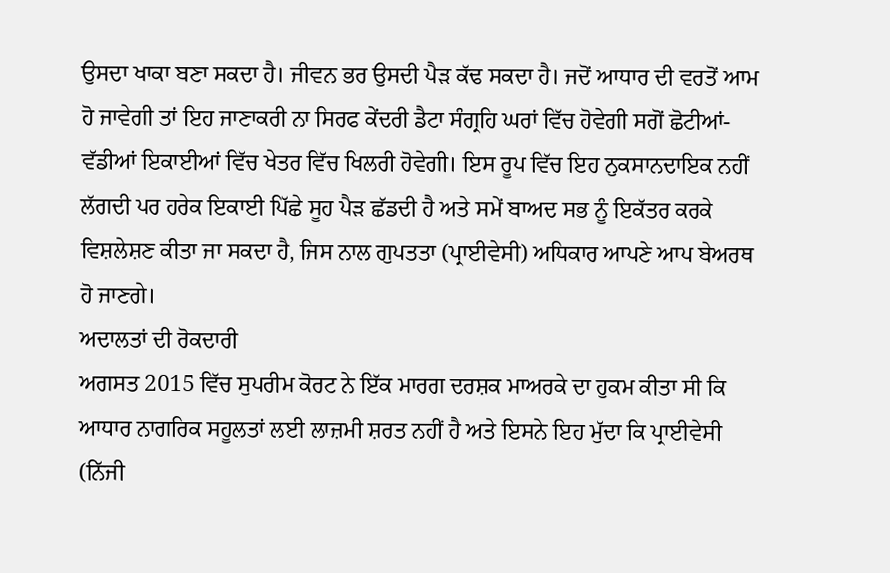ਉਸਦਾ ਖਾਕਾ ਬਣਾ ਸਕਦਾ ਹੈ। ਜੀਵਨ ਭਰ ਉਸਦੀ ਪੈੜ ਕੱਢ ਸਕਦਾ ਹੈ। ਜਦੋਂ ਆਧਾਰ ਦੀ ਵਰਤੋਂ ਆਮ ਹੋ ਜਾਵੇਗੀ ਤਾਂ ਇਹ ਜਾਣਾਕਰੀ ਨਾ ਸਿਰਫ ਕੇਂਦਰੀ ਡੈਟਾ ਸੰਗ੍ਰਹਿ ਘਰਾਂ ਵਿੱਚ ਹੋਵੇਗੀ ਸਗੋਂ ਛੋਟੀਆਂ-ਵੱਡੀਆਂ ਇਕਾਈਆਂ ਵਿੱਚ ਖੇਤਰ ਵਿੱਚ ਖਿਲਰੀ ਹੋਵੇਗੀ। ਇਸ ਰੂਪ ਵਿੱਚ ਇਹ ਨੁਕਸਾਨਦਾਇਕ ਨਹੀਂ ਲੱਗਦੀ ਪਰ ਹਰੇਕ ਇਕਾਈ ਪਿੱਛੇ ਸੂਹ ਪੈੜ ਛੱਡਦੀ ਹੈ ਅਤੇ ਸਮੇਂ ਬਾਅਦ ਸਭ ਨੂੰ ਇਕੱਤਰ ਕਰਕੇ ਵਿਸ਼ਲੇਸ਼ਣ ਕੀਤਾ ਜਾ ਸਕਦਾ ਹੈ, ਜਿਸ ਨਾਲ ਗੁਪਤਤਾ (ਪ੍ਰਾਈਵੇਸੀ) ਅਧਿਕਾਰ ਆਪਣੇ ਆਪ ਬੇਅਰਥ ਹੋ ਜਾਣਗੇ।
ਅਦਾਲਤਾਂ ਦੀ ਰੋਕਦਾਰੀ
ਅਗਸਤ 2015 ਵਿੱਚ ਸੁਪਰੀਮ ਕੋਰਟ ਨੇ ਇੱਕ ਮਾਰਗ ਦਰਸ਼ਕ ਮਾਅਰਕੇ ਦਾ ਹੁਕਮ ਕੀਤਾ ਸੀ ਕਿ ਆਧਾਰ ਨਾਗਰਿਕ ਸਹੂਲਤਾਂ ਲਈ ਲਾਜ਼ਮੀ ਸ਼ਰਤ ਨਹੀਂ ਹੈ ਅਤੇ ਇਸਨੇ ਇਹ ਮੁੱਦਾ ਕਿ ਪ੍ਰਾਈਵੇਸੀ (ਨਿੱਜੀ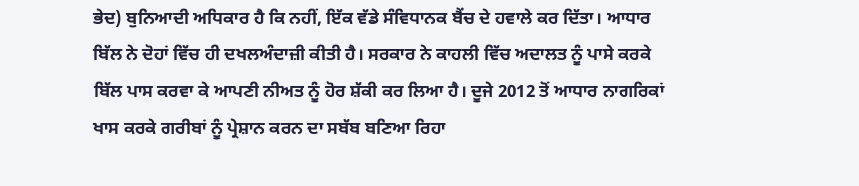ਭੇਦ) ਬੁਨਿਆਦੀ ਅਧਿਕਾਰ ਹੈ ਕਿ ਨਹੀਂ, ਇੱਕ ਵੱਡੇ ਸੰਵਿਧਾਨਕ ਬੈਂਚ ਦੇ ਹਵਾਲੇ ਕਰ ਦਿੱਤਾ। ਆਧਾਰ ਬਿੱਲ ਨੇ ਦੋਹਾਂ ਵਿੱਚ ਹੀ ਦਖਲਅੰਦਾਜ਼ੀ ਕੀਤੀ ਹੈ। ਸਰਕਾਰ ਨੇ ਕਾਹਲੀ ਵਿੱਚ ਅਦਾਲਤ ਨੂੰ ਪਾਸੇ ਕਰਕੇ ਬਿੱਲ ਪਾਸ ਕਰਵਾ ਕੇ ਆਪਣੀ ਨੀਅਤ ਨੂੰ ਹੋਰ ਸ਼ੱਕੀ ਕਰ ਲਿਆ ਹੈ। ਦੂਜੇ 2012 ਤੋਂ ਆਧਾਰ ਨਾਗਰਿਕਾਂ ਖਾਸ ਕਰਕੇ ਗਰੀਬਾਂ ਨੂੰ ਪ੍ਰੇਸ਼ਾਨ ਕਰਨ ਦਾ ਸਬੱਬ ਬਣਿਆ ਰਿਹਾ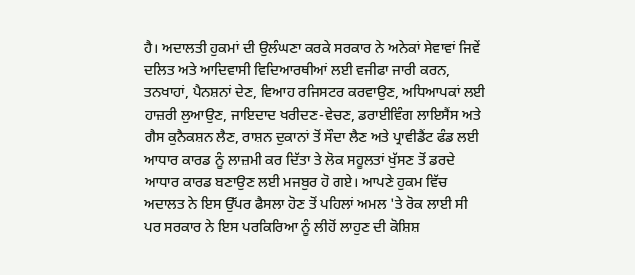ਹੈ। ਅਦਾਲਤੀ ਹੁਕਮਾਂ ਦੀ ਉਲੰਘਣਾ ਕਰਕੇ ਸਰਕਾਰ ਨੇ ਅਨੇਕਾਂ ਸੇਵਾਵਾਂ ਜਿਵੇਂ ਦਲਿਤ ਅਤੇ ਆਦਿਵਾਸੀ ਵਿਦਿਆਰਥੀਆਂ ਲਈ ਵਜੀਫਾ ਜਾਰੀ ਕਰਨ, ਤਨਖਾਹਾਂ, ਪੈਨਸ਼ਨਾਂ ਦੇਣ, ਵਿਆਹ ਰਜਿਸਟਰ ਕਰਵਾਉਣ, ਅਧਿਆਪਕਾਂ ਲਈ ਹਾਜ਼ਰੀ ਲੁਆਉਣ, ਜਾਇਦਾਦ ਖਰੀਦਣ-ਵੇਚਣ, ਡਰਾਈਵਿੰਗ ਲਾਇਸੈਂਸ ਅਤੇ ਗੈਸ ਕੁਨੈਕਸ਼ਨ ਲੈਣ, ਰਾਸ਼ਨ ਦੁਕਾਨਾਂ ਤੋਂ ਸੌਦਾ ਲੈਣ ਅਤੇ ਪ੍ਰਾਵੀਡੈਂਟ ਫੰਡ ਲਈ ਆਧਾਰ ਕਾਰਡ ਨੂੰ ਲਾਜ਼ਮੀ ਕਰ ਦਿੱਤਾ ਤੇ ਲੋਕ ਸਹੂਲਤਾਂ ਖੁੱਸਣ ਤੋਂ ਡਰਦੇ ਆਧਾਰ ਕਾਰਡ ਬਣਾਉਣ ਲਈ ਮਜਬੁਰ ਹੋ ਗਏ। ਆਪਣੇ ਹੁਕਮ ਵਿੱਚ ਅਦਾਲਤ ਨੇ ਇਸ ਉੱਪਰ ਫੈਸਲਾ ਹੋਣ ਤੋਂ ਪਹਿਲਾਂ ਅਮਲ 'ਤੇ ਰੋਕ ਲਾਈ ਸੀ ਪਰ ਸਰਕਾਰ ਨੇ ਇਸ ਪਰਕਿਰਿਆ ਨੂੰ ਲੀਹੋਂ ਲਾਹੁਣ ਦੀ ਕੋਸ਼ਿਸ਼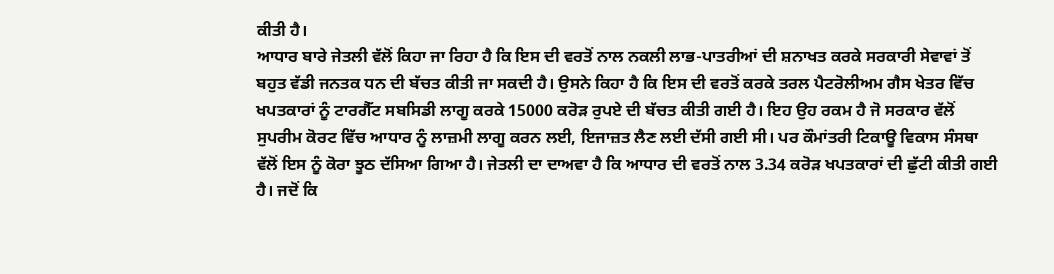ਕੀਤੀ ਹੈ।
ਆਧਾਰ ਬਾਰੇ ਜੇਤਲੀ ਵੱਲੋਂ ਕਿਹਾ ਜਾ ਰਿਹਾ ਹੈ ਕਿ ਇਸ ਦੀ ਵਰਤੋਂ ਨਾਲ ਨਕਲੀ ਲਾਭ-ਪਾਤਰੀਆਂ ਦੀ ਸ਼ਨਾਖਤ ਕਰਕੇ ਸਰਕਾਰੀ ਸੇਵਾਵਾਂ ਤੋਂ ਬਹੁਤ ਵੱਡੀ ਜਨਤਕ ਧਨ ਦੀ ਬੱਚਤ ਕੀਤੀ ਜਾ ਸਕਦੀ ਹੈ। ਉਸਨੇ ਕਿਹਾ ਹੈ ਕਿ ਇਸ ਦੀ ਵਰਤੋਂ ਕਰਕੇ ਤਰਲ ਪੈਟਰੋਲੀਅਮ ਗੈਸ ਖੇਤਰ ਵਿੱਚ ਖਪਤਕਾਰਾਂ ਨੂੰ ਟਾਰਗੈੱਟ ਸਬਸਿਡੀ ਲਾਗੂ ਕਰਕੇ 15000 ਕਰੋੜ ਰੁਪਏ ਦੀ ਬੱਚਤ ਕੀਤੀ ਗਈ ਹੈ। ਇਹ ਉਹ ਰਕਮ ਹੈ ਜੋ ਸਰਕਾਰ ਵੱਲੋਂ ਸੁਪਰੀਮ ਕੋਰਟ ਵਿੱਚ ਆਧਾਰ ਨੂੰ ਲਾਜ਼ਮੀ ਲਾਗੂ ਕਰਨ ਲਈ, ਇਜਾਜ਼ਤ ਲੈਣ ਲਈ ਦੱਸੀ ਗਈ ਸੀ। ਪਰ ਕੌਮਾਂਤਰੀ ਟਿਕਾਊ ਵਿਕਾਸ ਸੰਸਥਾ ਵੱਲੋਂ ਇਸ ਨੂੰ ਕੋਰਾ ਝੂਠ ਦੱਸਿਆ ਗਿਆ ਹੈ। ਜੇਤਲੀ ਦਾ ਦਾਅਵਾ ਹੈ ਕਿ ਆਧਾਰ ਦੀ ਵਰਤੋਂ ਨਾਲ 3.34 ਕਰੋੜ ਖਪਤਕਾਰਾਂ ਦੀ ਛੁੱਟੀ ਕੀਤੀ ਗਈ ਹੈ। ਜਦੋਂ ਕਿ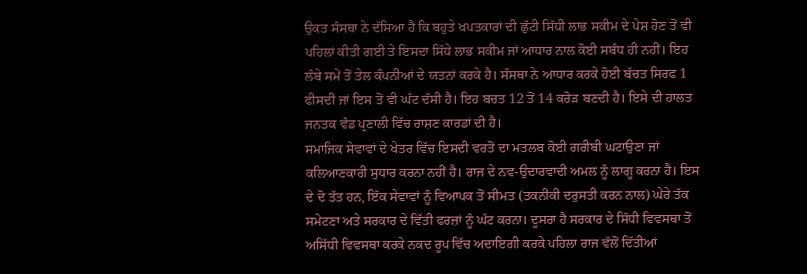ਉਕਤ ਸੰਸਥਾ ਨੇ ਦੱਸਿਆ ਹੈ ਕਿ ਬਹੁਤੇ ਖਪਤਕਾਰਾਂ ਦੀ ਛੁੱਟੀ ਸਿੱਧੀ ਲਾਭ ਸਕੀਮ ਦੇ ਪੇਸ਼ ਹੋਣ ਤੋਂ ਵੀ ਪਹਿਲਾਂ ਕੀਤੀ ਗਈ ਤੇ ਇਸਦਾ ਸਿੱਧੇ ਲਾਭ ਸਕੀਮ ਜਾਂ ਆਧਾਰ ਨਾਲ ਕੋਈ ਸਬੰਧ ਹੀ ਨਹੀਂ। ਇਹ ਲੰਬੇ ਸਮੇਂ ਤੋਂ ਤੇਲ ਕੰਪਨੀਆਂ ਦੇ ਯਤਨਾਂ ਕਰਕੇ ਹੈ। ਸੰਸਥਾ ਨੇ ਆਧਾਰ ਕਰਕੇ ਹੋਈ ਬੱਚਤ ਸਿਰਫ 1 ਫੀਸਦੀ ਜਾਂ ਇਸ ਤੋਂ ਵੀ ਘੱਟ ਦੱਸੀ ਹੈ। ਇਹ ਬਚਤ 12 ਤੋਂ 14 ਕਰੋੜ ਬਣਦੀ ਹੈ। ਇਸੇ ਦੀ ਹਾਲਤ ਜਨਤਕ ਵੰਡ ਪ੍ਰਣਾਲੀ ਵਿੱਚ ਰਾਸ਼ਣ ਕਾਰਡਾਂ ਦੀ ਹੈ।
ਸਮਾਜਿਕ ਸੇਵਾਵਾਂ ਦੇ ਖੇਤਰ ਵਿੱਚ ਇਸਦੀ ਵਰਤੋਂ ਦਾ ਮਤਲਬ ਕੋਈ ਗਰੀਬੀ ਘਟਾਉਣਾ ਜਾਂ ਕਲਿਆਣਕਾਰੀ ਸੁਧਾਰ ਕਰਨਾ ਨਹੀਂ ਹੈ। ਰਾਜ ਦੇ ਨਵ-ਉਦਾਰਵਾਦੀ ਅਮਲ ਨੂੰ ਲਾਗੂ ਕਰਨਾ ਹੈ। ਇਸ ਦੇ ਦੋ ਤੱਤ ਹਨ, ਇੱਕ ਸੇਵਾਵਾਂ ਨੂੰ ਵਿਆਪਕ ਤੋਂ ਸੀਮਤ (ਤਕਨੀਕੀ ਦਰੁਸਤੀ ਕਰਨ ਨਾਲ) ਘੇਰੇ ਤੱਕ ਸਮੇਟਣਾ ਅਤੇ ਸਰਕਾਰ ਦੇ ਵਿੱਤੀ ਫਰਜ਼ਾਂ ਨੂੰ ਘੱਟ ਕਰਨਾ। ਦੂਸਰਾ ਹੈ ਸਰਕਾਰ ਦੇ ਸਿੱਧੀ ਵਿਵਸਥਾ ਤੋਂ ਅਸਿੱਧੀ ਵਿਵਸਥਾ ਕਰਕੇ ਨਕਦ ਰੂਪ ਵਿੱਚ ਅਦਾਇਗੀ ਕਰਕੇ ਪਹਿਲਾ ਰਾਜ ਵੱਲੋਂ ਦਿੱਤੀਆਂ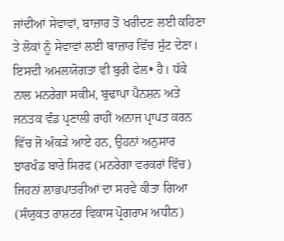ਜਾਂਦੀਆਂ ਸੇਵਾਵਾਂ, ਬਾਜ਼ਾਰ ਤੋਂ ਖਰੀਦਣ ਲਈ ਕਹਿਣਾ ਤੇ ਲੋਕਾਂ ਨੂੰ ਸੇਵਾਵਾਂ ਲਈ ਬਾਜ਼ਾਰ ਵਿੱਚ ਸੁੱਟ ਦੇਣਾ। ਇਸਦੀ ਅਮਲਯੋਗਤਾ ਵੀ ਬੁਰੀ ਫੇਲ• ਹੈ। ਧੱਕੇ ਨਾਲ ਮਨਰੇਗਾ ਸਕੀਮ, ਬੁਢਾਪਾ ਪੈਨਸ਼ਨ ਅਤੇ ਜਨਤਕ ਵੰਡ ਪ੍ਰਣਾਲੀ ਰਾਹੀਂ ਅਨਾਜ ਪ੍ਰਾਪਤ ਕਰਨ ਵਿੱਚ ਜੋ ਅੰਕੜੇ ਆਏ ਹਨ, ਉਹਨਾਂ ਅਨੁਸਾਰ ਝਾਰਖੰਡ ਬਾਰੇ ਸਿਰਫ (ਮਨਰੇਗਾ ਵਰਕਰਾਂ ਵਿੱਚ) ਜਿਹਨਾਂ ਲਾਭਪਾਤਰੀਆਂ ਦਾ ਸਰਵੇ ਕੀਤਾ ਗਿਆ (ਸੰਯੁਕਤ ਰਾਸ਼ਟਰ ਵਿਕਾਸ ਪ੍ਰੋਗਰਾਮ ਅਧੀਨ)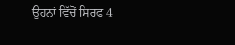ਉਹਨਾਂ ਵਿੱਚੋਂ ਸਿਰਫ 4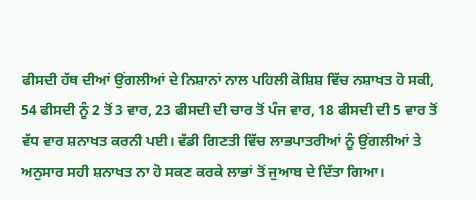ਫੀਸਦੀ ਹੱਥ ਦੀਆਂ ਉਂਗਲੀਆਂ ਦੇ ਨਿਸ਼ਾਨਾਂ ਨਾਲ ਪਹਿਲੀ ਕੋਸ਼ਿਸ਼ ਵਿੱਚ ਨਸ਼ਾਖਤ ਹੋ ਸਕੀ, 54 ਫੀਸਦੀ ਨੂੰ 2 ਤੋਂ 3 ਵਾਰ, 23 ਫੀਸਦੀ ਦੀ ਚਾਰ ਤੋਂ ਪੰਜ ਵਾਰ, 18 ਫੀਸਦੀ ਦੀ 5 ਵਾਰ ਤੋਂ ਵੱਧ ਵਾਰ ਸ਼ਨਾਖਤ ਕਰਨੀ ਪਈ। ਵੱਡੀ ਗਿਣਤੀ ਵਿੱਚ ਲਾਭਪਾਤਰੀਆਂ ਨੂੰ ਉਂਗਲੀਆਂ ਤੇ ਅਨੁਸਾਰ ਸਹੀ ਸ਼ਨਾਖਤ ਨਾ ਹੋ ਸਕਣ ਕਰਕੇ ਲਾਭਾਂ ਤੋਂ ਜੁਆਬ ਦੇ ਦਿੱਤਾ ਗਿਆ।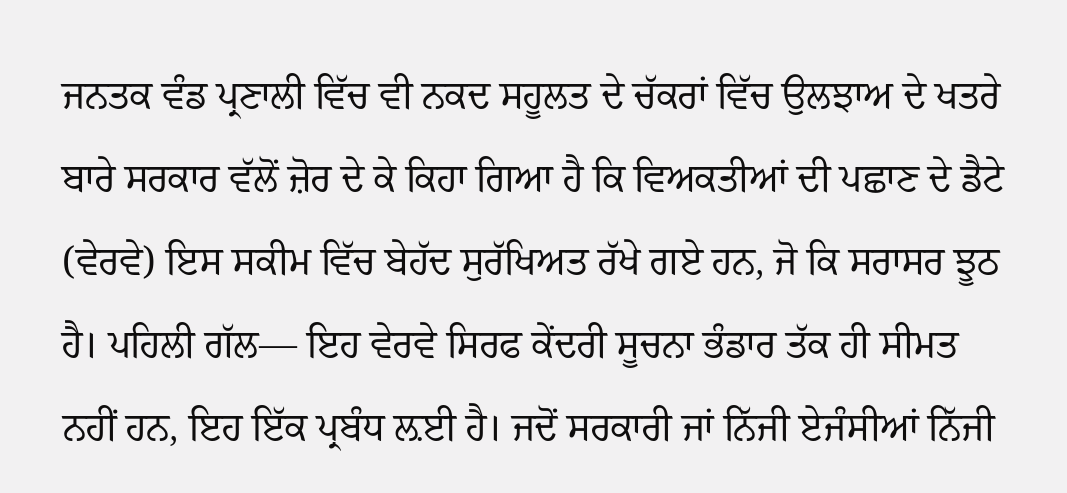ਜਨਤਕ ਵੰਡ ਪ੍ਰਣਾਲੀ ਵਿੱਚ ਵੀ ਨਕਦ ਸਹੂਲਤ ਦੇ ਚੱਕਰਾਂ ਵਿੱਚ ਉਲਝਾਅ ਦੇ ਖਤਰੇ ਬਾਰੇ ਸਰਕਾਰ ਵੱਲੋਂ ਜ਼ੋਰ ਦੇ ਕੇ ਕਿਹਾ ਗਿਆ ਹੈ ਕਿ ਵਿਅਕਤੀਆਂ ਦੀ ਪਛਾਣ ਦੇ ਡੈਟੇ (ਵੇਰਵੇ) ਇਸ ਸਕੀਮ ਵਿੱਚ ਬੇਹੱਦ ਸੁਰੱਖਿਅਤ ਰੱਖੇ ਗਏ ਹਨ, ਜੋ ਕਿ ਸਰਾਸਰ ਝੂਠ ਹੈ। ਪਹਿਲੀ ਗੱਲ— ਇਹ ਵੇਰਵੇ ਸਿਰਫ ਕੇਂਦਰੀ ਸੂਚਨਾ ਭੰਡਾਰ ਤੱਕ ਹੀ ਸੀਮਤ ਨਹੀਂ ਹਨ, ਇਹ ਇੱਕ ਪ੍ਰਬੰਧ ਲ਼ਈ ਹੈ। ਜਦੋਂ ਸਰਕਾਰੀ ਜਾਂ ਨਿੱਜੀ ਏਜੰਸੀਆਂ ਨਿੱਜੀ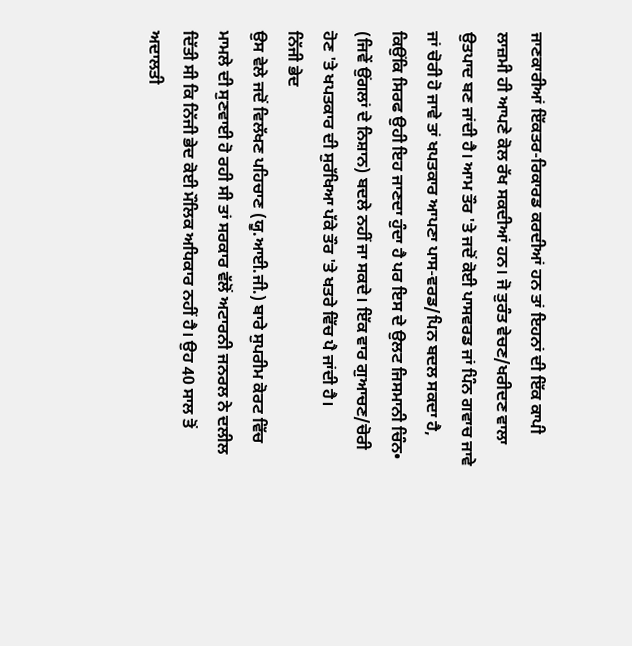ਜਾਣਕਾਰੀਆਂ ਇੱਕਤਰ-ਰਿਕਾਰਡ ਕਰਦੀਆਂ ਹਨ ਤਾਂ ਇਹਨਾਂ ਦੀ ਇੱਕ ਕਾਪੀ ਲਾਜ਼ਮੀ ਹੀ ਆਪਣੇ ਕੋਲ ਰੱਖ ਸਕਦੀਆਂ ਹਨ। ਜੋ ਤੁਰੰਤ ਵੇਚਣ/ਖਰੀਦਣ ਵਾਲਾ ਉਤਪਾਦ ਬਣ ਜਾਂਦੀ ਹੈ। ਆਮ ਤੌਰ 'ਤੇ ਜਦੋਂ ਕੋਈ ਪਾਸਵਰਡ ਜਾਂ ਪਿੰਨ ਗਵਾਚ ਜਾਵੇ ਜਾਂ ਚੋਰੀ ਹੋ ਜਾਵੇ ਤਾਂ ਖਪਤਕਾਰ ਆਪਣਾ ਪਾਸ-ਵਰਡ/ਪਿਨ ਬਦਲ ਸਕਦਾ ਹੈ, ਕਿਉਂਕਿ ਸਿਰਫ ਉਹੀ ਇਹ ਜਾਣਦਾ ਹੁੰਦਾ ਹੈ ਪਰ ਇਸ ਦੇ ਉਲਟ ਜਿਸਮਾਨੀ ਚਿੰਨ• (ਜਿਵੇਂ ਉਂਗਲਾਂ ਦੇ ਨਿਸ਼ਾਨ) ਬਦਲੇ ਨਹੀਂ ਜਾ ਸਕਦੇ। ਇੱਕ ਵਾਰ ਗੁਆਚਣ/ਚੋਰੀ ਹੋਣ 'ਤੇ ਖਪਤਕਾਰ ਦੀ ਸੁਰੱਖਿਆ ਪੱਕੇ ਤੌਰ 'ਤੇ ਖਤਰੇ ਵਿੱਚ ਪੈ ਜਾਂਦੀ ਹੈ।
ਨਿੱਜੀ ਭੇਦ
ਉਸ ਵੇਲੇ ਜਦੋਂ ਵਿਲੱਖਣ ਪਹਿਚਾਣ (ਯੂ.ਆਈ.ਜੀ.) ਬਾਰੇ ਸੁਪਰੀਮ ਕੋਰਟ ਵਿੱਚ ਮਾਮਲੇ ਦੀ ਸੁਣਵਾਈ ਹੋ ਰਹੀ ਸੀ ਤਾਂ ਸਰਕਾਰ ਵੱਲੋਂ ਅਟਾਰਨੀ ਜਨਰਲ ਨੇ ਦਲੀਲ ਦਿੱਤੀ ਸੀ ਕਿ ਨਿੱਜੀ ਭੇਦ ਕੋਈ ਮੌਲਿਕ ਅਧਿਕਾਰ ਨਹੀਂ ਹੈ। ਉਹ 40 ਸਾਲ ਤੋਂ ਅਦਾਲਤੀ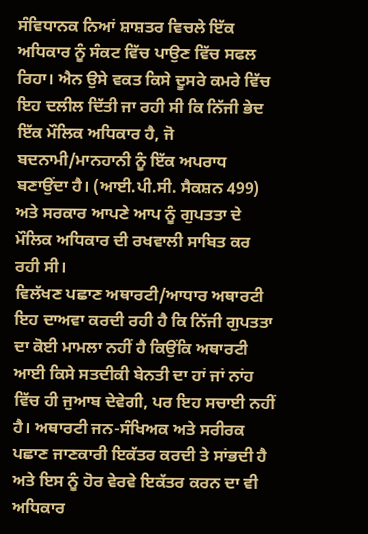ਸੰਵਿਧਾਨਕ ਨਿਆਂ ਸ਼ਾਸ਼ਤਰ ਵਿਚਲੇ ਇੱਕ ਅਧਿਕਾਰ ਨੂੰ ਸੰਕਟ ਵਿੱਚ ਪਾਉਣ ਵਿੱਚ ਸਫਲ ਰਿਹਾ। ਐਨ ਉਸੇ ਵਕਤ ਕਿਸੇ ਦੂਸਰੇ ਕਮਰੇ ਵਿੱਚ ਇਹ ਦਲੀਲ ਦਿੱਤੀ ਜਾ ਰਹੀ ਸੀ ਕਿ ਨਿੱਜੀ ਭੇਦ ਇੱਕ ਮੌਲਿਕ ਅਧਿਕਾਰ ਹੈ, ਜੋ ਬਦਨਾਮੀ/ਮਾਨਹਾਨੀ ਨੂੰ ਇੱਕ ਅਪਰਾਧ ਬਣਾਉਂਦਾ ਹੈ। (ਆਈ.ਪੀ.ਸੀ. ਸੈਕਸ਼ਨ 499) ਅਤੇ ਸਰਕਾਰ ਆਪਣੇ ਆਪ ਨੂੰ ਗੁਪਤਤਾ ਦੇ ਮੌਲਿਕ ਅਧਿਕਾਰ ਦੀ ਰਖਵਾਲੀ ਸਾਬਿਤ ਕਰ ਰਹੀ ਸੀ।
ਵਿਲੱਖਣ ਪਛਾਣ ਅਥਾਰਟੀ/ਆਧਾਰ ਅਥਾਰਟੀ ਇਹ ਦਾਅਵਾ ਕਰਦੀ ਰਹੀ ਹੈ ਕਿ ਨਿੱਜੀ ਗੁਪਤਤਾ ਦਾ ਕੋਈ ਮਾਮਲਾ ਨਹੀਂ ਹੈ ਕਿਉਂਕਿ ਅਥਾਰਟੀ ਆਈ ਕਿਸੇ ਸਤਦੀਕੀ ਬੇਨਤੀ ਦਾ ਹਾਂ ਜਾਂ ਨਾਂਹ ਵਿੱਚ ਹੀ ਜੁਆਬ ਦੇਵੇਗੀ, ਪਰ ਇਹ ਸਚਾਈ ਨਹੀਂ ਹੈ। ਅਥਾਰਟੀ ਜਨ-ਸੰਖਿਅਕ ਅਤੇ ਸਰੀਰਕ ਪਛਾਣ ਜਾਣਕਾਰੀ ਇਕੱਤਰ ਕਰਦੀ ਤੇ ਸਾਂਭਦੀ ਹੈ ਅਤੇ ਇਸ ਨੂੰ ਹੋਰ ਵੇਰਵੇ ਇਕੱਤਰ ਕਰਨ ਦਾ ਵੀ ਅਧਿਕਾਰ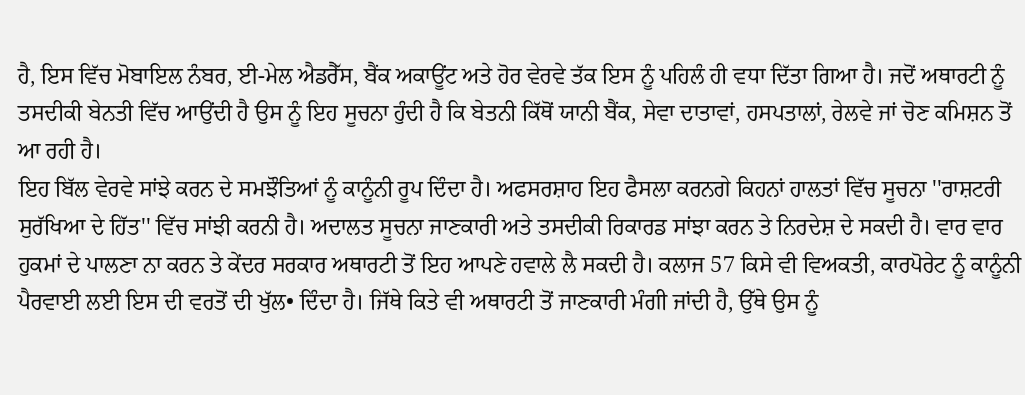ਹੈ, ਇਸ ਵਿੱਚ ਮੋਬਾਇਲ ਨੰਬਰ, ਈ-ਮੇਲ ਐਡਰੈੱਸ, ਬੈਂਕ ਅਕਾਊਂਟ ਅਤੇ ਹੋਰ ਵੇਰਵੇ ਤੱਕ ਇਸ ਨੂੰ ਪਹਿਲੰ ਹੀ ਵਧਾ ਦਿੱਤਾ ਗਿਆ ਹੈ। ਜਦੋਂ ਅਥਾਰਟੀ ਨੂੰ ਤਸਦੀਕੀ ਬੇਨਤੀ ਵਿੱਚ ਆਉਂਦੀ ਹੈ ਉਸ ਨੂੰ ਇਹ ਸੂਚਨਾ ਹੁੰਦੀ ਹੈ ਕਿ ਬੇਤਨੀ ਕਿੱਥੋਂ ਯਾਨੀ ਬੈਂਕ, ਸੇਵਾ ਦਾਤਾਵਾਂ, ਹਸਪਤਾਲਾਂ, ਰੇਲਵੇ ਜਾਂ ਚੋਣ ਕਮਿਸ਼ਨ ਤੋਂ ਆ ਰਹੀ ਹੈ।
ਇਹ ਬਿੱਲ ਵੇਰਵੇ ਸਾਂਝੇ ਕਰਨ ਦੇ ਸਮਝੌਤਿਆਂ ਨੂੰ ਕਾਨੂੰਨੀ ਰੂਪ ਦਿੰਦਾ ਹੈ। ਅਫਸਰਸ਼ਾਹ ਇਹ ਫੈਸਲਾ ਕਰਨਗੇ ਕਿਹਨਾਂ ਹਾਲਤਾਂ ਵਿੱਚ ਸੂਚਨਾ ''ਰਾਸ਼ਟਰੀ ਸੁਰੱਖਿਆ ਦੇ ਹਿੱਤ'' ਵਿੱਚ ਸਾਂਝੀ ਕਰਨੀ ਹੈ। ਅਦਾਲਤ ਸੂਚਨਾ ਜਾਣਕਾਰੀ ਅਤੇ ਤਸਦੀਕੀ ਰਿਕਾਰਡ ਸਾਂਝਾ ਕਰਨ ਤੇ ਨਿਰਦੇਸ਼ ਦੇ ਸਕਦੀ ਹੈ। ਵਾਰ ਵਾਰ ਹੁਕਮਾਂ ਦੇ ਪਾਲਣਾ ਨਾ ਕਰਨ ਤੇ ਕੇਂਦਰ ਸਰਕਾਰ ਅਥਾਰਟੀ ਤੋਂ ਇਹ ਆਪਣੇ ਹਵਾਲੇ ਲੈ ਸਕਦੀ ਹੈ। ਕਲਾਜ 57 ਕਿਸੇ ਵੀ ਵਿਅਕਤੀ, ਕਾਰਪੋਰੇਟ ਨੂੰ ਕਾਨੂੰਨੀ ਪੈਰਵਾਈ ਲਈ ਇਸ ਦੀ ਵਰਤੋਂ ਦੀ ਖੁੱਲ• ਦਿੰਦਾ ਹੈ। ਜਿੱਥੇ ਕਿਤੇ ਵੀ ਅਥਾਰਟੀ ਤੋਂ ਜਾਣਕਾਰੀ ਮੰਗੀ ਜਾਂਦੀ ਹੈ, ਉੱਥੇ ਉਸ ਨੂੰ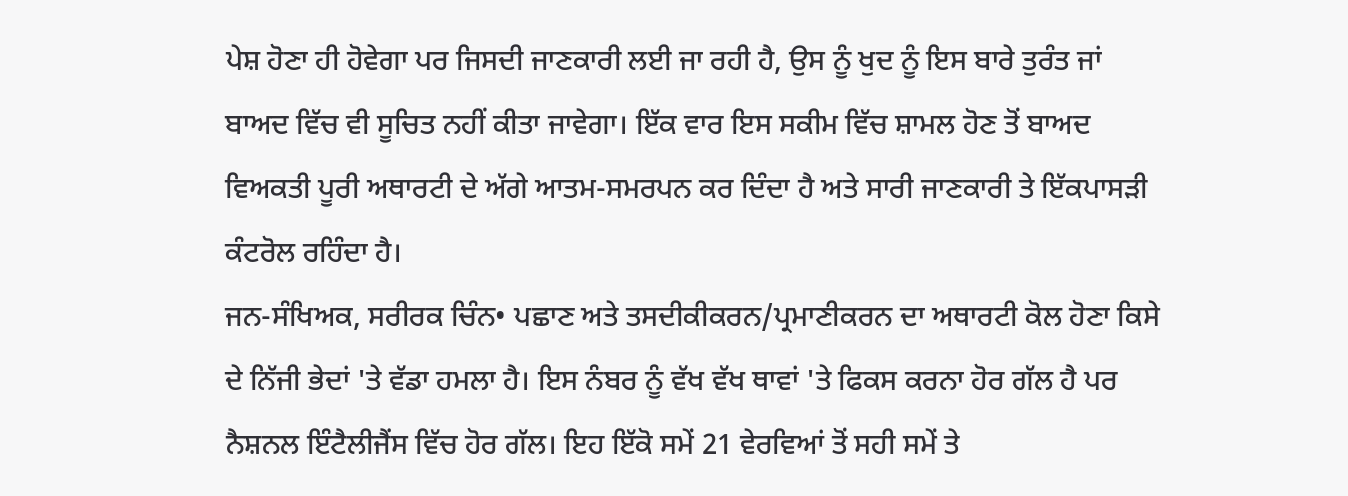ਪੇਸ਼ ਹੋਣਾ ਹੀ ਹੋਵੇਗਾ ਪਰ ਜਿਸਦੀ ਜਾਣਕਾਰੀ ਲਈ ਜਾ ਰਹੀ ਹੈ, ਉਸ ਨੂੰ ਖੁਦ ਨੂੰ ਇਸ ਬਾਰੇ ਤੁਰੰਤ ਜਾਂ ਬਾਅਦ ਵਿੱਚ ਵੀ ਸੂਚਿਤ ਨਹੀਂ ਕੀਤਾ ਜਾਵੇਗਾ। ਇੱਕ ਵਾਰ ਇਸ ਸਕੀਮ ਵਿੱਚ ਸ਼ਾਮਲ ਹੋਣ ਤੋਂ ਬਾਅਦ ਵਿਅਕਤੀ ਪੂਰੀ ਅਥਾਰਟੀ ਦੇ ਅੱਗੇ ਆਤਮ-ਸਮਰਪਨ ਕਰ ਦਿੰਦਾ ਹੈ ਅਤੇ ਸਾਰੀ ਜਾਣਕਾਰੀ ਤੇ ਇੱਕਪਾਸੜੀ ਕੰਟਰੋਲ ਰਹਿੰਦਾ ਹੈ।
ਜਨ-ਸੰਖਿਅਕ, ਸਰੀਰਕ ਚਿੰਨ• ਪਛਾਣ ਅਤੇ ਤਸਦੀਕੀਕਰਨ/ਪ੍ਰਮਾਣੀਕਰਨ ਦਾ ਅਥਾਰਟੀ ਕੋਲ ਹੋਣਾ ਕਿਸੇ ਦੇ ਨਿੱਜੀ ਭੇਦਾਂ 'ਤੇ ਵੱਡਾ ਹਮਲਾ ਹੈ। ਇਸ ਨੰਬਰ ਨੂੰ ਵੱਖ ਵੱਖ ਥਾਵਾਂ 'ਤੇ ਫਿਕਸ ਕਰਨਾ ਹੋਰ ਗੱਲ ਹੈ ਪਰ ਨੈਸ਼ਨਲ ਇੰਟੈਲੀਜੈਂਸ ਵਿੱਚ ਹੋਰ ਗੱਲ। ਇਹ ਇੱਕੋ ਸਮੇਂ 21 ਵੇਰਵਿਆਂ ਤੋਂ ਸਹੀ ਸਮੇਂ ਤੇ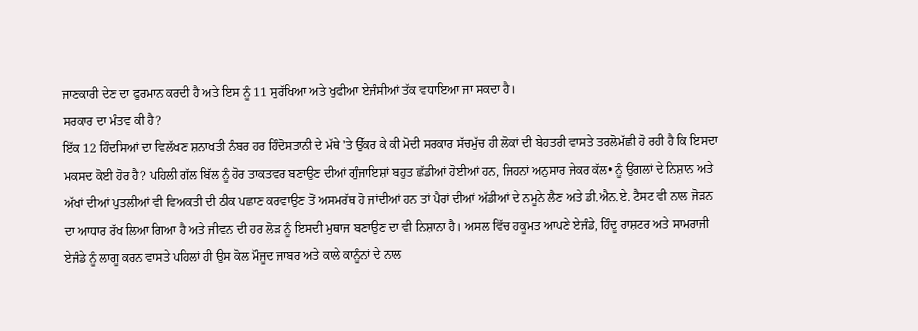ਜਾਣਕਾਰੀ ਦੇਣ ਦਾ ਫੁਰਮਾਨ ਕਰਦੀ ਹੈ ਅਤੇ ਇਸ ਨੂੰ 11 ਸੁਰੱਖਿਆ ਅਤੇ ਖੁਫੀਆ ਏਜੰਸੀਆਂ ਤੱਕ ਵਧਾਇਆ ਜਾ ਸਕਦਾ ਹੈ।
ਸਰਕਾਰ ਦਾ ਮੰਤਵ ਕੀ ਹੈ?
ਇੱਕ 12 ਹਿੰਦਸਿਆਂ ਦਾ ਵਿਲੱਖਣ ਸ਼ਨਾਖਤੀ ਨੰਬਰ ਹਰ ਹਿੰਦੋਸਤਾਨੀ ਦੇ ਮੱਥੇ 'ਤੇ ਉੱਕਰ ਕੇ ਕੀ ਮੋਦੀ ਸਰਕਾਰ ਸੱਚਮੁੱਚ ਹੀ ਲੋਕਾਂ ਦੀ ਬੇਹਤਰੀ ਵਾਸਤੇ ਤਰਲੋਮੱਛੀ ਹੋ ਰਹੀ ਹੈ ਕਿ ਇਸਦਾ ਮਕਸਦ ਕੋਈ ਹੋਰ ਹੈ? ਪਹਿਲੀ ਗੱਲ ਬਿੱਲ ਨੂੰ ਹੋਰ ਤਾਕਤਵਰ ਬਣਾਉਣ ਦੀਆਂ ਗੁੰਜਾਇਸ਼ਾਂ ਬਹੁਤ ਛੱਡੀਆਂ ਹੋਈਆਂ ਹਨ, ਜਿਹਨਾਂ ਅਨੁਸਾਰ ਜੇਕਰ ਕੱਲ• ਨੂੰ ਉਂਗਲਾਂ ਦੇ ਨਿਸ਼ਾਨ ਅਤੇ ਅੱਖਾਂ ਦੀਆਂ ਪੁਤਲੀਆਂ ਵੀ ਵਿਅਕਤੀ ਦੀ ਠੀਕ ਪਛਾਣ ਕਰਵਾਉਣ ਤੋਂ ਅਸਮਰੱਥ ਹੋ ਜਾਂਦੀਆਂ ਹਨ ਤਾਂ ਪੈਰਾਂ ਦੀਆਂ ਅੱਡੀਆਂ ਦੇ ਨਮੂਨੇ ਲੈਣ ਅਤੇ ਡੀ.ਐਨ.ਏ. ਟੈਸਟ ਵੀ ਨਾਲ ਜੋੜਨ ਦਾ ਆਧਾਰ ਰੱਖ ਲਿਆ ਗਿਆ ਹੈ ਅਤੇ ਜੀਵਨ ਦੀ ਹਰ ਲੋੜ ਨੂੰ ਇਸਦੀ ਮੁਥਾਜ ਬਣਾਉਣ ਦਾ ਵੀ ਨਿਸ਼ਾਨਾ ਹੈ। ਅਸਲ ਵਿੱਚ ਹਕੂਮਤ ਆਪਣੇ ਏਜੰਡੇ, ਹਿੰਦੂ ਰਾਸ਼ਟਰ ਅਤੇ ਸਾਮਰਾਜੀ ਏਜੰਡੇ ਨੂੰ ਲਾਗੂ ਕਰਨ ਵਾਸਤੇ ਪਹਿਲਾਂ ਹੀ ਉਸ ਕੋਲ ਮੌਜੂਦ ਜਾਬਰ ਅਤੇ ਕਾਲੇ ਕਾਨੂੰਨਾਂ ਦੇ ਨਾਲ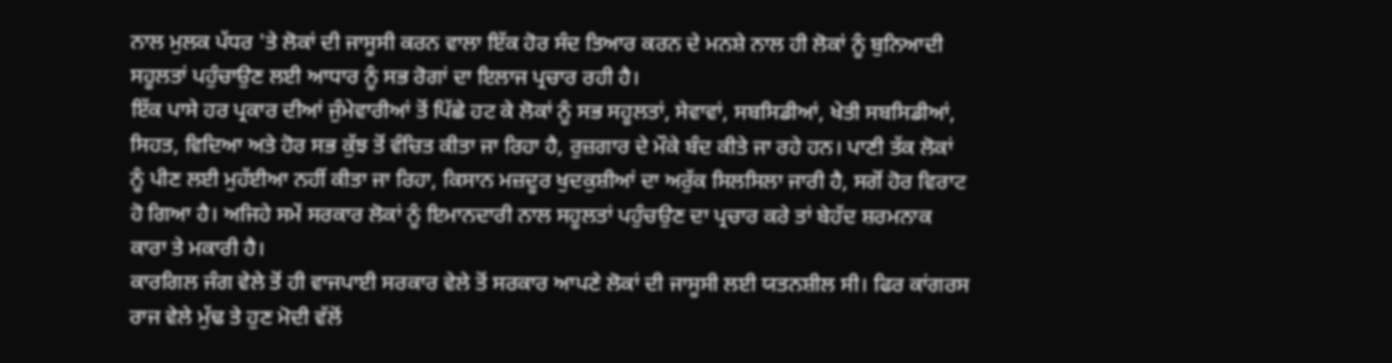ਨਾਲ ਮੁਲਕ ਪੱਧਰ 'ਤੇ ਲੋਕਾਂ ਦੀ ਜਾਸੂਸੀ ਕਰਨ ਵਾਲਾ ਇੱਕ ਹੋਰ ਸੰਦ ਤਿਆਰ ਕਰਨ ਦੇ ਮਨਸ਼ੇ ਨਾਲ ਹੀ ਲੋਕਾਂ ਨੂੰ ਬੁਨਿਆਦੀ ਸਹੂਲਤਾਂ ਪਹੁੰਚਾਉਣ ਲਈ ਆਧਾਰ ਨੂੰ ਸਭ ਰੋਗਾਂ ਦਾ ਇਲਾਜ ਪ੍ਰਚਾਰ ਰਹੀ ਹੈ।
ਇੱਕ ਪਾਸੇ ਹਰ ਪ੍ਰਕਾਰ ਦੀਆਂ ਜੁੰਮੇਵਾਰੀਆਂ ਤੋਂ ਪਿੱਛੇ ਹਟ ਕੇ ਲੋਕਾਂ ਨੂੰ ਸਭ ਸਹੂਲਤਾਂ, ਸੇਵਾਵਾਂ, ਸਬਸਿਡੀਆਂ, ਖੇਤੀ ਸਬਸਿਡੀਆਂ, ਸਿਹਤ, ਵਿਦਿਆ ਅਤੇ ਹੋਰ ਸਭ ਕੁੱਝ ਤੋਂ ਵੰਚਿਤ ਕੀਤਾ ਜਾ ਰਿਹਾ ਹੈ, ਰੁਜ਼ਗਾਰ ਦੇ ਮੌਕੇ ਬੰਦ ਕੀਤੇ ਜਾ ਰਹੇ ਹਨ। ਪਾਣੀ ਤੱਕ ਲੋਕਾਂ ਨੂੰ ਪੀਣ ਲਈ ਮੁਹੱਈਆ ਨਹੀਂ ਕੀਤਾ ਜਾ ਰਿਹਾ, ਕਿਸਾਨ ਮਜ਼ਦੂਰ ਖੁਦਕੁਸ਼ੀਆਂ ਦਾ ਅਰੁੱਕ ਸਿਲਸਿਲਾ ਜਾਰੀ ਹੈ, ਸਗੋਂ ਹੋਰ ਵਿਰਾਟ ਹੋ ਗਿਆ ਹੈ। ਅਜਿਹੇ ਸਮੇਂ ਸਰਕਾਰ ਲੋਕਾਂ ਨੂੰ ਇਮਾਨਦਾਰੀ ਨਾਲ ਸਹੂਲਤਾਂ ਪਹੁੰਚਉਣ ਦਾ ਪ੍ਰਚਾਰ ਕਰੇ ਤਾਂ ਬੇਹੱਦ ਸ਼ਰਮਨਾਕ ਕਾਰਾ ਤੇ ਮਕਾਰੀ ਹੈ।
ਕਾਰਗਿਲ ਜੰਗ ਵੇਲੇ ਤੋਂ ਹੀ ਵਾਜਪਾਈ ਸਰਕਾਰ ਵੇਲੇ ਤੋਂ ਸਰਕਾਰ ਆਪਣੇ ਲੋਕਾਂ ਦੀ ਜਾਸੂਸੀ ਲਈ ਯਤਨਸ਼ੀਲ ਸੀ। ਫਿਰ ਕਾਂਗਰਸ ਰਾਜ ਵੇਲੇ ਮੁੱਢ ਤੇ ਹੁਣ ਮੋਦੀ ਵੱਲੋਂ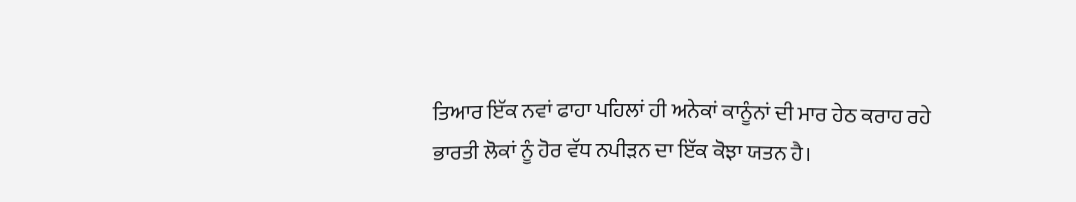ਤਿਆਰ ਇੱਕ ਨਵਾਂ ਫਾਹਾ ਪਹਿਲਾਂ ਹੀ ਅਨੇਕਾਂ ਕਾਨੂੰਨਾਂ ਦੀ ਮਾਰ ਹੇਠ ਕਰਾਹ ਰਹੇ ਭਾਰਤੀ ਲੋਕਾਂ ਨੂੰ ਹੋਰ ਵੱਧ ਨਪੀੜਨ ਦਾ ਇੱਕ ਕੋਝਾ ਯਤਨ ਹੈ।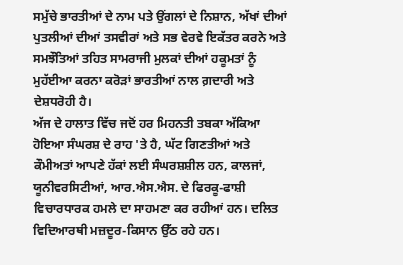ਸਮੁੱਚੇ ਭਾਰਤੀਆਂ ਦੇ ਨਾਮ ਪਤੇ ਉਂਗਲਾਂ ਦੇ ਨਿਸ਼ਾਨ, ਅੱਖਾਂ ਦੀਆਂ ਪੁਤਲੀਆਂ ਦੀਆਂ ਤਸਵੀਰਾਂ ਅਤੇ ਸਭ ਵੇਰਵੇ ਇਕੱਤਰ ਕਰਨੇ ਅਤੇ ਸਮਝੌਤਿਆਂ ਤਹਿਤ ਸਾਮਰਾਜੀ ਮੁਲਕਾਂ ਦੀਆਂ ਹਕੂਮਤਾਂ ਨੂੰ ਮੁਹੱਈਆ ਕਰਨਾ ਕਰੋੜਾਂ ਭਾਰਤੀਆਂ ਨਾਲ ਗ਼ਦਾਰੀ ਅਤੇ ਦੇਸ਼ਧਰੋਹੀ ਹੈ।
ਅੱਜ ਦੇ ਹਾਲਾਤ ਵਿੱਚ ਜਦੋਂ ਹਰ ਮਿਹਨਤੀ ਤਬਕਾ ਅੱਕਿਆ ਹੋਇਆ ਸੰਘਰਸ਼ ਦੇ ਰਾਹ 'ਤੇ ਹੈ, ਘੱਟ ਗਿਣਤੀਆਂ ਅਤੇ ਕੌਮੀਅਤਾਂ ਆਪਣੇ ਹੱਕਾਂ ਲਈ ਸੰਘਰਸ਼ਸ਼ੀਲ ਹਨ, ਕਾਲਜਾਂ, ਯੂਨੀਵਰਸਿਟੀਆਂ, ਆਰ.ਐਸ.ਐਸ. ਦੇ ਫਿਰਕੂ-ਫਾਸ਼ੀ ਵਿਚਾਰਧਾਰਕ ਹਮਲੇ ਦਾ ਸਾਹਮਣਾ ਕਰ ਰਹੀਆਂ ਹਨ। ਦਲਿਤ ਵਿਦਿਆਰਥੀ ਮਜ਼ਦੂਰ-ਕਿਸਾਨ ਉੱਠ ਰਹੇ ਹਨ।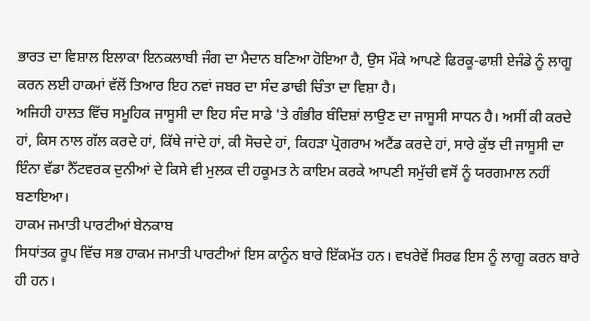ਭਾਰਤ ਦਾ ਵਿਸ਼ਾਲ ਇਲਾਕਾ ਇਨਕਲਾਬੀ ਜੰਗ ਦਾ ਮੈਦਾਨ ਬਣਿਆ ਹੋਇਆ ਹੈ, ਉਸ ਮੌਕੇ ਆਪਣੇ ਫਿਰਕੂ-ਫਾਸ਼ੀ ਏਜੰਡੇ ਨੂੰ ਲਾਗੂ ਕਰਨ ਲਈ ਹਾਕਮਾਂ ਵੱਲੋਂ ਤਿਆਰ ਇਹ ਨਵਾਂ ਜਬਰ ਦਾ ਸੰਦ ਡਾਢੀ ਚਿੰਤਾ ਦਾ ਵਿਸ਼ਾ ਹੈ।
ਅਜਿਹੀ ਹਾਲਤ ਵਿੱਚ ਸਮੂਹਿਕ ਜਾਸੂਸੀ ਦਾ ਇਹ ਸੰਦ ਸਾਡੇ 'ਤੇ ਗੰਭੀਰ ਬੰਦਿਸ਼ਾਂ ਲਾਉਣ ਦਾ ਜਾਸੂਸੀ ਸਾਧਨ ਹੈ। ਅਸੀਂ ਕੀ ਕਰਦੇ ਹਾਂ, ਕਿਸ ਨਾਲ ਗੱਲ ਕਰਦੇ ਹਾਂ, ਕਿੱਥੇ ਜਾਂਦੇ ਹਾਂ, ਕੀ ਸੋਚਦੇ ਹਾਂ, ਕਿਹੜਾ ਪ੍ਰੋਗਰਾਮ ਅਟੈਂਡ ਕਰਦੇ ਹਾਂ, ਸਾਰੇ ਕੁੱਝ ਦੀ ਜਾਸੂਸੀ ਦਾ ਇੰਨਾ ਵੱਡਾ ਨੈੱਟਵਰਕ ਦੁਨੀਆਂ ਦੇ ਕਿਸੇ ਵੀ ਮੁਲਕ ਦੀ ਹਕੂਮਤ ਨੇ ਕਾਇਮ ਕਰਕੇ ਆਪਣੀ ਸਮੁੱਚੀ ਵਸੋਂ ਨੂੰ ਯਰਗਮਾਲ ਨਹੀਂ ਬਣਾਇਆ।
ਹਾਕਮ ਜਮਾਤੀ ਪਾਰਟੀਆਂ ਬੇਨਕਾਬ
ਸਿਧਾਂਤਕ ਰੂਪ ਵਿੱਚ ਸਭ ਹਾਕਮ ਜਮਾਤੀ ਪਾਰਟੀਆਂ ਇਸ ਕਾਨੂੰਨ ਬਾਰੇ ਇੱਕਮੱਤ ਹਨ। ਵਖਰੇਵੇਂ ਸਿਰਫ ਇਸ ਨੂੰ ਲਾਗੂ ਕਰਨ ਬਾਰੇ ਹੀ ਹਨ।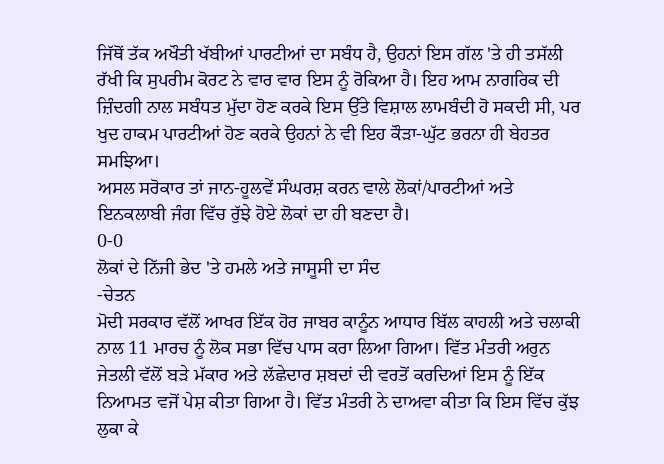ਜਿੱਥੋਂ ਤੱਕ ਅਖੌਤੀ ਖੱਬੀਆਂ ਪਾਰਟੀਆਂ ਦਾ ਸਬੰਧ ਹੈ, ਉਹਨਾਂ ਇਸ ਗੱਲ 'ਤੇ ਹੀ ਤਸੱਲੀ ਰੱਖੀ ਕਿ ਸੁਪਰੀਮ ਕੋਰਟ ਨੇ ਵਾਰ ਵਾਰ ਇਸ ਨੂੰ ਰੋਕਿਆ ਹੈ। ਇਹ ਆਮ ਨਾਗਰਿਕ ਦੀ ਜ਼ਿੰਦਗੀ ਨਾਲ ਸਬੰਧਤ ਮੁੱਦਾ ਹੋਣ ਕਰਕੇ ਇਸ ਉੱਤੇ ਵਿਸ਼ਾਲ ਲਾਮਬੰਦੀ ਹੋ ਸਕਦੀ ਸੀ, ਪਰ ਖੁਦ ਹਾਕਮ ਪਾਰਟੀਆਂ ਹੋਣ ਕਰਕੇ ਉਹਨਾਂ ਨੇ ਵੀ ਇਹ ਕੌੜਾ-ਘੁੱਟ ਭਰਨਾ ਹੀ ਬੇਹਤਰ ਸਮਝਿਆ।
ਅਸਲ ਸਰੋਕਾਰ ਤਾਂ ਜਾਨ-ਹੂਲਵੇਂ ਸੰਘਰਸ਼ ਕਰਨ ਵਾਲੇ ਲੋਕਾਂ/ਪਾਰਟੀਆਂ ਅਤੇ ਇਨਕਲਾਬੀ ਜੰਗ ਵਿੱਚ ਰੁੱਝੇ ਹੋਏ ਲੋਕਾਂ ਦਾ ਹੀ ਬਣਦਾ ਹੈ।
0-0
ਲੋਕਾਂ ਦੇ ਨਿੱਜੀ ਭੇਦ 'ਤੇ ਹਮਲੇ ਅਤੇ ਜਾਸੂਸੀ ਦਾ ਸੰਦ
-ਚੇਤਨ
ਮੋਦੀ ਸਰਕਾਰ ਵੱਲੋਂ ਆਖਰ ਇੱਕ ਹੋਰ ਜਾਬਰ ਕਾਨੂੰਨ ਆਧਾਰ ਬਿੱਲ ਕਾਹਲੀ ਅਤੇ ਚਲਾਕੀ ਨਾਲ 11 ਮਾਰਚ ਨੂੰ ਲੋਕ ਸਭਾ ਵਿੱਚ ਪਾਸ ਕਰਾ ਲਿਆ ਗਿਆ। ਵਿੱਤ ਮੰਤਰੀ ਅਰੁਨ ਜੇਤਲੀ ਵੱਲੋਂ ਬੜੇ ਮੱਕਾਰ ਅਤੇ ਲੱਛੇਦਾਰ ਸ਼ਬਦਾਂ ਦੀ ਵਰਤੋਂ ਕਰਦਿਆਂ ਇਸ ਨੂੰ ਇੱਕ ਨਿਆਮਤ ਵਜੋਂ ਪੇਸ਼ ਕੀਤਾ ਗਿਆ ਹੈ। ਵਿੱਤ ਮੰਤਰੀ ਨੇ ਦਾਅਵਾ ਕੀਤਾ ਕਿ ਇਸ ਵਿੱਚ ਕੁੱਝ ਲੁਕਾ ਕੇ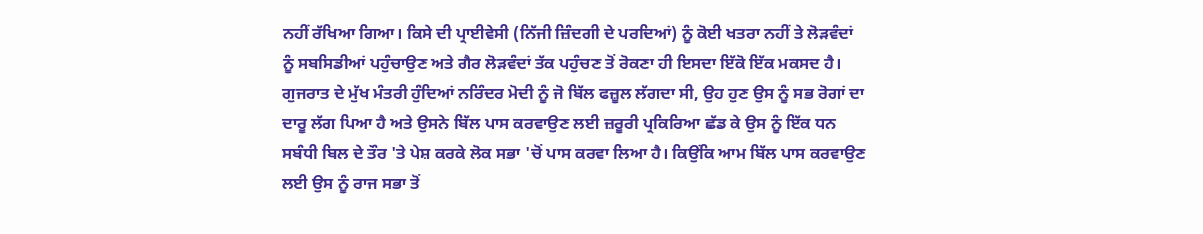ਨਹੀਂ ਰੱਖਿਆ ਗਿਆ। ਕਿਸੇ ਦੀ ਪ੍ਰਾਈਵੇਸੀ (ਨਿੱਜੀ ਜ਼ਿੰਦਗੀ ਦੇ ਪਰਦਿਆਂ) ਨੂੰ ਕੋਈ ਖਤਰਾ ਨਹੀਂ ਤੇ ਲੋੜਵੰਦਾਂ ਨੂੰ ਸਬਸਿਡੀਆਂ ਪਹੁੰਚਾਉਣ ਅਤੇ ਗੈਰ ਲੋੜਵੰਦਾਂ ਤੱਕ ਪਹੁੰਚਣ ਤੋਂ ਰੋਕਣਾ ਹੀ ਇਸਦਾ ਇੱਕੋ ਇੱਕ ਮਕਸਦ ਹੈ। ਗੁਜਰਾਤ ਦੇ ਮੁੱਖ ਮੰਤਰੀ ਹੁੰਦਿਆਂ ਨਰਿੰਦਰ ਮੋਦੀ ਨੂੰ ਜੋ ਬਿੱਲ ਫਜ਼ੂਲ ਲੱਗਦਾ ਸੀ, ਉਹ ਹੁਣ ਉਸ ਨੂੰ ਸਭ ਰੋਗਾਂ ਦਾ ਦਾਰੂ ਲੱਗ ਪਿਆ ਹੈ ਅਤੇ ਉਸਨੇ ਬਿੱਲ ਪਾਸ ਕਰਵਾਉਣ ਲਈ ਜ਼ਰੂਰੀ ਪ੍ਰਕਿਰਿਆ ਛੱਡ ਕੇ ਉਸ ਨੂੰ ਇੱਕ ਧਨ ਸਬੰਧੀ ਬਿਲ ਦੇ ਤੌਰ 'ਤੇ ਪੇਸ਼ ਕਰਕੇ ਲੋਕ ਸਭਾ 'ਚੋਂ ਪਾਸ ਕਰਵਾ ਲਿਆ ਹੈ। ਕਿਉਂਕਿ ਆਮ ਬਿੱਲ ਪਾਸ ਕਰਵਾਉਣ ਲਈ ਉਸ ਨੂੰ ਰਾਜ ਸਭਾ ਤੋਂ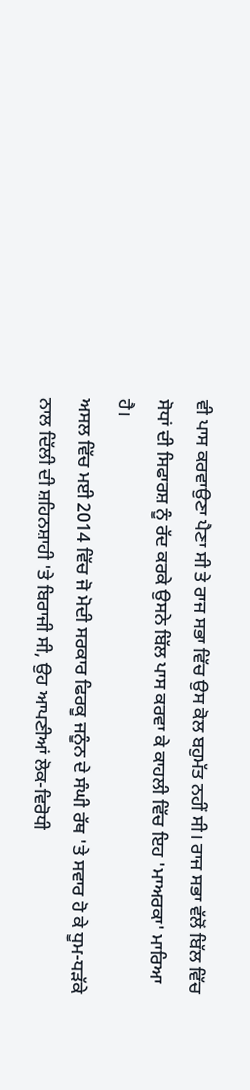ਵੀ ਪਾਸ ਕਰਵਾਉਣਾ ਪੈਣਾ ਸੀ ਤੇ ਰਾਜ ਸਭਾ ਵਿੱਚ ਉਸ ਕੋਲ ਬਹੁਮੱਤ ਨਹੀਂ ਸੀ। ਰਾਜ ਸਭਾ ਵੱਲੋਂ ਬਿੱਲ ਵਿੱਚ ਸੋਧਾਂ ਦੀ ਸਿਫਾਰਸ਼ ਨੂੰ ਰੱਦ ਕਰਕੇ ਉਸਨੇ ਬਿੱਲ ਪਾਸ ਕਰਵਾ ਕੇ ਕਾਹਲੀ ਵਿੱਚ ਇਹ 'ਮਾਅਰਕਾ' ਮਾਰਿਆ ਹੈ।
ਅਸਲ ਵਿੱਚ ਮਈ 2014 ਵਿੱਚ ਜੋ ਮੋਦੀ ਸਰਕਾਰ ਫਿਰਕੂ ਜਨੂੰਨ ਦੇ ਸੰਘੀ ਰੱਥ 'ਤੇ ਸਵਾਰ ਹੋ ਕੇ ਧੂਮ-ਧੜੱਕੇ ਨਾਲ ਦਿੱਲੀ ਦੀ ਸ਼ਹਿਨਸ਼ਾਹੀ 'ਤੇ ਬਿਰਾਜੀ ਸੀ, ਉਹ ਆਪਣੀਆਂ ਲੋਕ-ਵਿਰੋਧੀ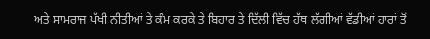ਅਤੇ ਸਾਮਰਾਜ ਪੱਖੀ ਨੀਤੀਆਂ ਤੇ ਕੰਮ ਕਰਕੇ ਤੇ ਬਿਹਾਰ ਤੇ ਦਿੱਲੀ ਵਿੱਚ ਹੱਥ ਲੱਗੀਆਂ ਵੱਡੀਆਂ ਹਾਰਾਂ ਤੋਂ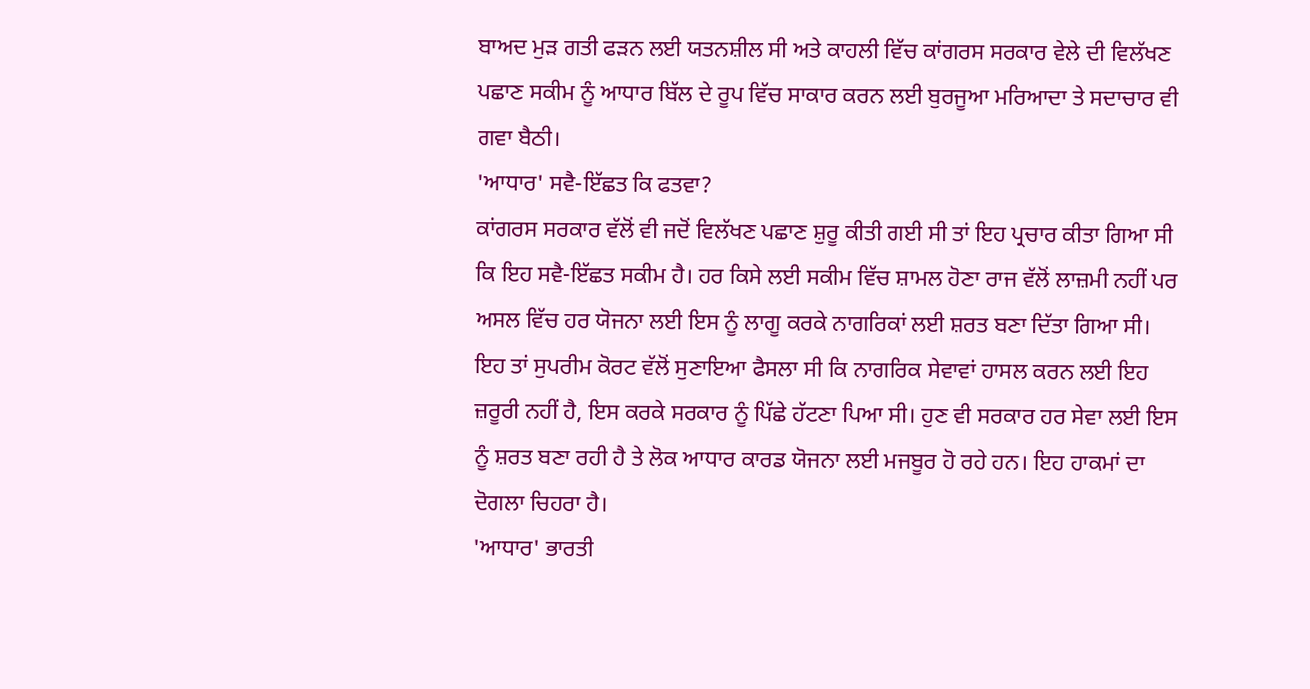ਬਾਅਦ ਮੁੜ ਗਤੀ ਫੜਨ ਲਈ ਯਤਨਸ਼ੀਲ ਸੀ ਅਤੇ ਕਾਹਲੀ ਵਿੱਚ ਕਾਂਗਰਸ ਸਰਕਾਰ ਵੇਲੇ ਦੀ ਵਿਲੱਖਣ ਪਛਾਣ ਸਕੀਮ ਨੂੰ ਆਧਾਰ ਬਿੱਲ ਦੇ ਰੂਪ ਵਿੱਚ ਸਾਕਾਰ ਕਰਨ ਲਈ ਬੁਰਜੂਆ ਮਰਿਆਦਾ ਤੇ ਸਦਾਚਾਰ ਵੀ ਗਵਾ ਬੈਠੀ।
'ਆਧਾਰ' ਸਵੈ-ਇੱਛਤ ਕਿ ਫਤਵਾ?
ਕਾਂਗਰਸ ਸਰਕਾਰ ਵੱਲੋਂ ਵੀ ਜਦੋਂ ਵਿਲੱਖਣ ਪਛਾਣ ਸ਼ੁਰੂ ਕੀਤੀ ਗਈ ਸੀ ਤਾਂ ਇਹ ਪ੍ਰਚਾਰ ਕੀਤਾ ਗਿਆ ਸੀ ਕਿ ਇਹ ਸਵੈ-ਇੱਛਤ ਸਕੀਮ ਹੈ। ਹਰ ਕਿਸੇ ਲਈ ਸਕੀਮ ਵਿੱਚ ਸ਼ਾਮਲ ਹੋਣਾ ਰਾਜ ਵੱਲੋਂ ਲਾਜ਼ਮੀ ਨਹੀਂ ਪਰ ਅਸਲ ਵਿੱਚ ਹਰ ਯੋਜਨਾ ਲਈ ਇਸ ਨੂੰ ਲਾਗੂ ਕਰਕੇ ਨਾਗਰਿਕਾਂ ਲਈ ਸ਼ਰਤ ਬਣਾ ਦਿੱਤਾ ਗਿਆ ਸੀ। ਇਹ ਤਾਂ ਸੁਪਰੀਮ ਕੋਰਟ ਵੱਲੋਂ ਸੁਣਾਇਆ ਫੈਸਲਾ ਸੀ ਕਿ ਨਾਗਰਿਕ ਸੇਵਾਵਾਂ ਹਾਸਲ ਕਰਨ ਲਈ ਇਹ ਜ਼ਰੂਰੀ ਨਹੀਂ ਹੈ, ਇਸ ਕਰਕੇ ਸਰਕਾਰ ਨੂੰ ਪਿੱਛੇ ਹੱਟਣਾ ਪਿਆ ਸੀ। ਹੁਣ ਵੀ ਸਰਕਾਰ ਹਰ ਸੇਵਾ ਲਈ ਇਸ ਨੂੰ ਸ਼ਰਤ ਬਣਾ ਰਹੀ ਹੈ ਤੇ ਲੋਕ ਆਧਾਰ ਕਾਰਡ ਯੋਜਨਾ ਲਈ ਮਜਬੂਰ ਹੋ ਰਹੇ ਹਨ। ਇਹ ਹਾਕਮਾਂ ਦਾ ਦੋਗਲਾ ਚਿਹਰਾ ਹੈ।
'ਆਧਾਰ' ਭਾਰਤੀ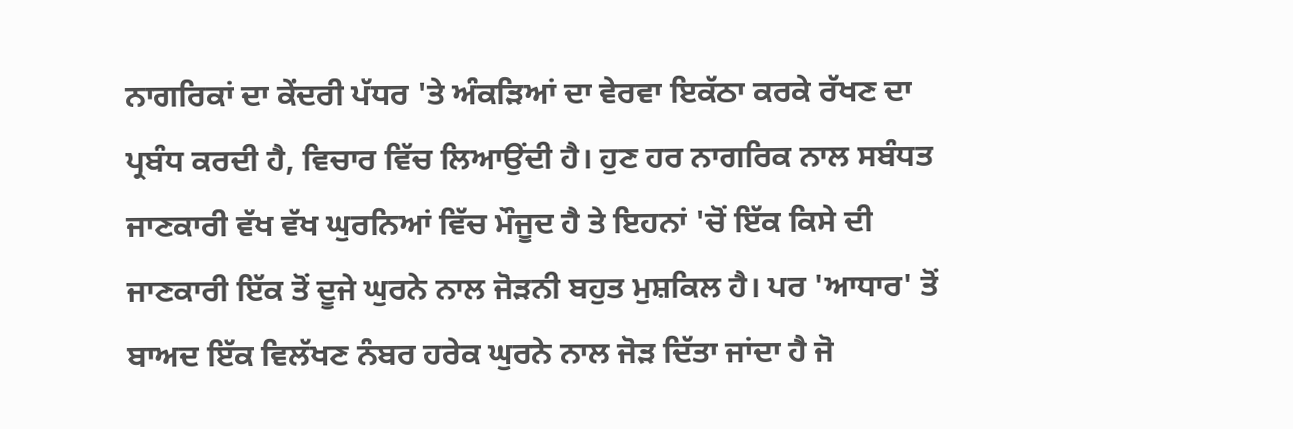ਨਾਗਰਿਕਾਂ ਦਾ ਕੇਂਦਰੀ ਪੱਧਰ 'ਤੇ ਅੰਕੜਿਆਂ ਦਾ ਵੇਰਵਾ ਇਕੱਠਾ ਕਰਕੇ ਰੱਖਣ ਦਾ ਪ੍ਰਬੰਧ ਕਰਦੀ ਹੈ, ਵਿਚਾਰ ਵਿੱਚ ਲਿਆਉਂਦੀ ਹੈ। ਹੁਣ ਹਰ ਨਾਗਰਿਕ ਨਾਲ ਸਬੰਧਤ ਜਾਣਕਾਰੀ ਵੱਖ ਵੱਖ ਘੁਰਨਿਆਂ ਵਿੱਚ ਮੌਜੂਦ ਹੈ ਤੇ ਇਹਨਾਂ 'ਚੋਂ ਇੱਕ ਕਿਸੇ ਦੀ ਜਾਣਕਾਰੀ ਇੱਕ ਤੋਂ ਦੂਜੇ ਘੁਰਨੇ ਨਾਲ ਜੋੜਨੀ ਬਹੁਤ ਮੁਸ਼ਕਿਲ ਹੈ। ਪਰ 'ਆਧਾਰ' ਤੋਂ ਬਾਅਦ ਇੱਕ ਵਿਲੱਖਣ ਨੰਬਰ ਹਰੇਕ ਘੁਰਨੇ ਨਾਲ ਜੋੜ ਦਿੱਤਾ ਜਾਂਦਾ ਹੈ ਜੋ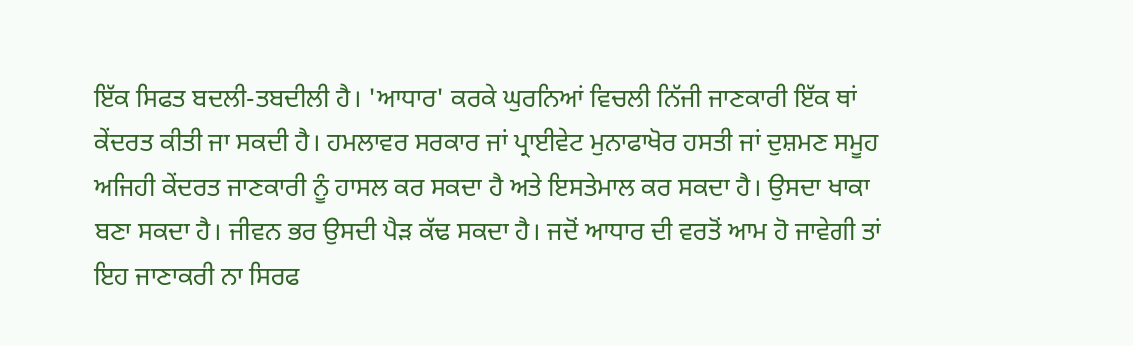ਇੱਕ ਸਿਫਤ ਬਦਲੀ-ਤਬਦੀਲੀ ਹੈ। 'ਆਧਾਰ' ਕਰਕੇ ਘੁਰਨਿਆਂ ਵਿਚਲੀ ਨਿੱਜੀ ਜਾਣਕਾਰੀ ਇੱਕ ਥਾਂ ਕੇਂਦਰਤ ਕੀਤੀ ਜਾ ਸਕਦੀ ਹੈ। ਹਮਲਾਵਰ ਸਰਕਾਰ ਜਾਂ ਪ੍ਰਾਈਵੇਟ ਮੁਨਾਫਾਖੋਰ ਹਸਤੀ ਜਾਂ ਦੁਸ਼ਮਣ ਸਮੂਹ ਅਜਿਹੀ ਕੇਂਦਰਤ ਜਾਣਕਾਰੀ ਨੂੰ ਹਾਸਲ ਕਰ ਸਕਦਾ ਹੈ ਅਤੇ ਇਸਤੇਮਾਲ ਕਰ ਸਕਦਾ ਹੈ। ਉਸਦਾ ਖਾਕਾ ਬਣਾ ਸਕਦਾ ਹੈ। ਜੀਵਨ ਭਰ ਉਸਦੀ ਪੈੜ ਕੱਢ ਸਕਦਾ ਹੈ। ਜਦੋਂ ਆਧਾਰ ਦੀ ਵਰਤੋਂ ਆਮ ਹੋ ਜਾਵੇਗੀ ਤਾਂ ਇਹ ਜਾਣਾਕਰੀ ਨਾ ਸਿਰਫ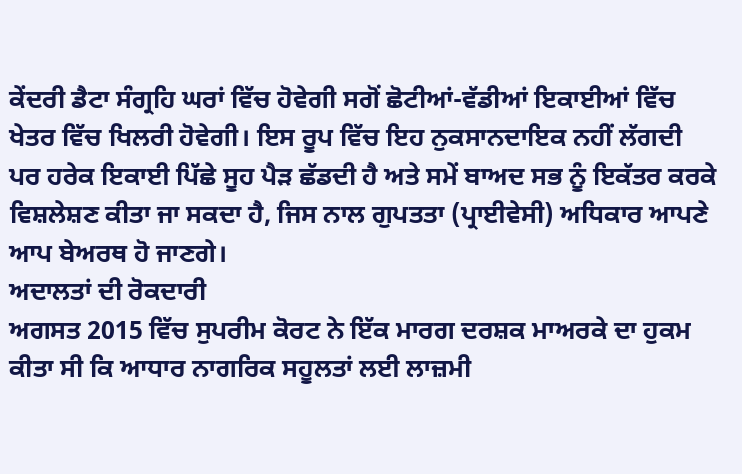ਕੇਂਦਰੀ ਡੈਟਾ ਸੰਗ੍ਰਹਿ ਘਰਾਂ ਵਿੱਚ ਹੋਵੇਗੀ ਸਗੋਂ ਛੋਟੀਆਂ-ਵੱਡੀਆਂ ਇਕਾਈਆਂ ਵਿੱਚ ਖੇਤਰ ਵਿੱਚ ਖਿਲਰੀ ਹੋਵੇਗੀ। ਇਸ ਰੂਪ ਵਿੱਚ ਇਹ ਨੁਕਸਾਨਦਾਇਕ ਨਹੀਂ ਲੱਗਦੀ ਪਰ ਹਰੇਕ ਇਕਾਈ ਪਿੱਛੇ ਸੂਹ ਪੈੜ ਛੱਡਦੀ ਹੈ ਅਤੇ ਸਮੇਂ ਬਾਅਦ ਸਭ ਨੂੰ ਇਕੱਤਰ ਕਰਕੇ ਵਿਸ਼ਲੇਸ਼ਣ ਕੀਤਾ ਜਾ ਸਕਦਾ ਹੈ, ਜਿਸ ਨਾਲ ਗੁਪਤਤਾ (ਪ੍ਰਾਈਵੇਸੀ) ਅਧਿਕਾਰ ਆਪਣੇ ਆਪ ਬੇਅਰਥ ਹੋ ਜਾਣਗੇ।
ਅਦਾਲਤਾਂ ਦੀ ਰੋਕਦਾਰੀ
ਅਗਸਤ 2015 ਵਿੱਚ ਸੁਪਰੀਮ ਕੋਰਟ ਨੇ ਇੱਕ ਮਾਰਗ ਦਰਸ਼ਕ ਮਾਅਰਕੇ ਦਾ ਹੁਕਮ ਕੀਤਾ ਸੀ ਕਿ ਆਧਾਰ ਨਾਗਰਿਕ ਸਹੂਲਤਾਂ ਲਈ ਲਾਜ਼ਮੀ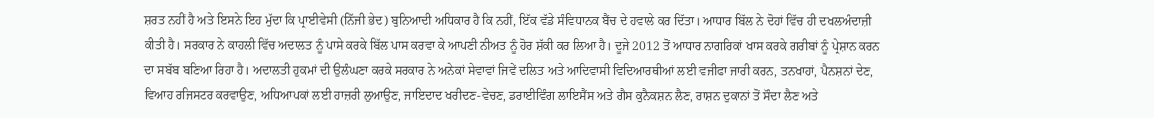ਸ਼ਰਤ ਨਹੀਂ ਹੈ ਅਤੇ ਇਸਨੇ ਇਹ ਮੁੱਦਾ ਕਿ ਪ੍ਰਾਈਵੇਸੀ (ਨਿੱਜੀ ਭੇਦ) ਬੁਨਿਆਦੀ ਅਧਿਕਾਰ ਹੈ ਕਿ ਨਹੀਂ, ਇੱਕ ਵੱਡੇ ਸੰਵਿਧਾਨਕ ਬੈਂਚ ਦੇ ਹਵਾਲੇ ਕਰ ਦਿੱਤਾ। ਆਧਾਰ ਬਿੱਲ ਨੇ ਦੋਹਾਂ ਵਿੱਚ ਹੀ ਦਖਲਅੰਦਾਜ਼ੀ ਕੀਤੀ ਹੈ। ਸਰਕਾਰ ਨੇ ਕਾਹਲੀ ਵਿੱਚ ਅਦਾਲਤ ਨੂੰ ਪਾਸੇ ਕਰਕੇ ਬਿੱਲ ਪਾਸ ਕਰਵਾ ਕੇ ਆਪਣੀ ਨੀਅਤ ਨੂੰ ਹੋਰ ਸ਼ੱਕੀ ਕਰ ਲਿਆ ਹੈ। ਦੂਜੇ 2012 ਤੋਂ ਆਧਾਰ ਨਾਗਰਿਕਾਂ ਖਾਸ ਕਰਕੇ ਗਰੀਬਾਂ ਨੂੰ ਪ੍ਰੇਸ਼ਾਨ ਕਰਨ ਦਾ ਸਬੱਬ ਬਣਿਆ ਰਿਹਾ ਹੈ। ਅਦਾਲਤੀ ਹੁਕਮਾਂ ਦੀ ਉਲੰਘਣਾ ਕਰਕੇ ਸਰਕਾਰ ਨੇ ਅਨੇਕਾਂ ਸੇਵਾਵਾਂ ਜਿਵੇਂ ਦਲਿਤ ਅਤੇ ਆਦਿਵਾਸੀ ਵਿਦਿਆਰਥੀਆਂ ਲਈ ਵਜੀਫਾ ਜਾਰੀ ਕਰਨ, ਤਨਖਾਹਾਂ, ਪੈਨਸ਼ਨਾਂ ਦੇਣ, ਵਿਆਹ ਰਜਿਸਟਰ ਕਰਵਾਉਣ, ਅਧਿਆਪਕਾਂ ਲਈ ਹਾਜ਼ਰੀ ਲੁਆਉਣ, ਜਾਇਦਾਦ ਖਰੀਦਣ-ਵੇਚਣ, ਡਰਾਈਵਿੰਗ ਲਾਇਸੈਂਸ ਅਤੇ ਗੈਸ ਕੁਨੈਕਸ਼ਨ ਲੈਣ, ਰਾਸ਼ਨ ਦੁਕਾਨਾਂ ਤੋਂ ਸੌਦਾ ਲੈਣ ਅਤੇ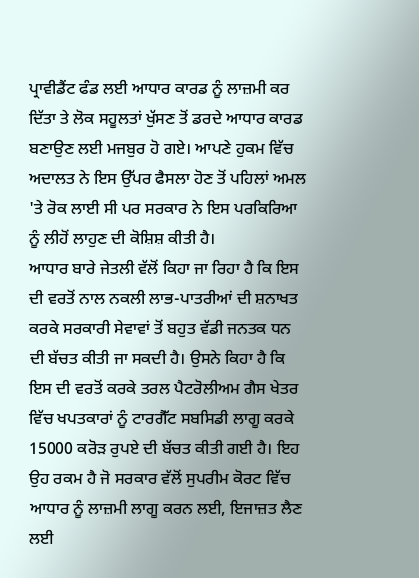ਪ੍ਰਾਵੀਡੈਂਟ ਫੰਡ ਲਈ ਆਧਾਰ ਕਾਰਡ ਨੂੰ ਲਾਜ਼ਮੀ ਕਰ ਦਿੱਤਾ ਤੇ ਲੋਕ ਸਹੂਲਤਾਂ ਖੁੱਸਣ ਤੋਂ ਡਰਦੇ ਆਧਾਰ ਕਾਰਡ ਬਣਾਉਣ ਲਈ ਮਜਬੁਰ ਹੋ ਗਏ। ਆਪਣੇ ਹੁਕਮ ਵਿੱਚ ਅਦਾਲਤ ਨੇ ਇਸ ਉੱਪਰ ਫੈਸਲਾ ਹੋਣ ਤੋਂ ਪਹਿਲਾਂ ਅਮਲ 'ਤੇ ਰੋਕ ਲਾਈ ਸੀ ਪਰ ਸਰਕਾਰ ਨੇ ਇਸ ਪਰਕਿਰਿਆ ਨੂੰ ਲੀਹੋਂ ਲਾਹੁਣ ਦੀ ਕੋਸ਼ਿਸ਼ ਕੀਤੀ ਹੈ।
ਆਧਾਰ ਬਾਰੇ ਜੇਤਲੀ ਵੱਲੋਂ ਕਿਹਾ ਜਾ ਰਿਹਾ ਹੈ ਕਿ ਇਸ ਦੀ ਵਰਤੋਂ ਨਾਲ ਨਕਲੀ ਲਾਭ-ਪਾਤਰੀਆਂ ਦੀ ਸ਼ਨਾਖਤ ਕਰਕੇ ਸਰਕਾਰੀ ਸੇਵਾਵਾਂ ਤੋਂ ਬਹੁਤ ਵੱਡੀ ਜਨਤਕ ਧਨ ਦੀ ਬੱਚਤ ਕੀਤੀ ਜਾ ਸਕਦੀ ਹੈ। ਉਸਨੇ ਕਿਹਾ ਹੈ ਕਿ ਇਸ ਦੀ ਵਰਤੋਂ ਕਰਕੇ ਤਰਲ ਪੈਟਰੋਲੀਅਮ ਗੈਸ ਖੇਤਰ ਵਿੱਚ ਖਪਤਕਾਰਾਂ ਨੂੰ ਟਾਰਗੈੱਟ ਸਬਸਿਡੀ ਲਾਗੂ ਕਰਕੇ 15000 ਕਰੋੜ ਰੁਪਏ ਦੀ ਬੱਚਤ ਕੀਤੀ ਗਈ ਹੈ। ਇਹ ਉਹ ਰਕਮ ਹੈ ਜੋ ਸਰਕਾਰ ਵੱਲੋਂ ਸੁਪਰੀਮ ਕੋਰਟ ਵਿੱਚ ਆਧਾਰ ਨੂੰ ਲਾਜ਼ਮੀ ਲਾਗੂ ਕਰਨ ਲਈ, ਇਜਾਜ਼ਤ ਲੈਣ ਲਈ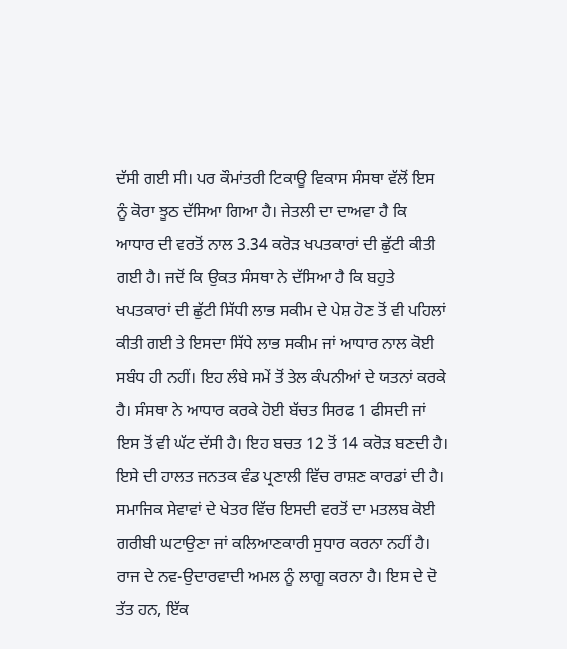ਦੱਸੀ ਗਈ ਸੀ। ਪਰ ਕੌਮਾਂਤਰੀ ਟਿਕਾਊ ਵਿਕਾਸ ਸੰਸਥਾ ਵੱਲੋਂ ਇਸ ਨੂੰ ਕੋਰਾ ਝੂਠ ਦੱਸਿਆ ਗਿਆ ਹੈ। ਜੇਤਲੀ ਦਾ ਦਾਅਵਾ ਹੈ ਕਿ ਆਧਾਰ ਦੀ ਵਰਤੋਂ ਨਾਲ 3.34 ਕਰੋੜ ਖਪਤਕਾਰਾਂ ਦੀ ਛੁੱਟੀ ਕੀਤੀ ਗਈ ਹੈ। ਜਦੋਂ ਕਿ ਉਕਤ ਸੰਸਥਾ ਨੇ ਦੱਸਿਆ ਹੈ ਕਿ ਬਹੁਤੇ ਖਪਤਕਾਰਾਂ ਦੀ ਛੁੱਟੀ ਸਿੱਧੀ ਲਾਭ ਸਕੀਮ ਦੇ ਪੇਸ਼ ਹੋਣ ਤੋਂ ਵੀ ਪਹਿਲਾਂ ਕੀਤੀ ਗਈ ਤੇ ਇਸਦਾ ਸਿੱਧੇ ਲਾਭ ਸਕੀਮ ਜਾਂ ਆਧਾਰ ਨਾਲ ਕੋਈ ਸਬੰਧ ਹੀ ਨਹੀਂ। ਇਹ ਲੰਬੇ ਸਮੇਂ ਤੋਂ ਤੇਲ ਕੰਪਨੀਆਂ ਦੇ ਯਤਨਾਂ ਕਰਕੇ ਹੈ। ਸੰਸਥਾ ਨੇ ਆਧਾਰ ਕਰਕੇ ਹੋਈ ਬੱਚਤ ਸਿਰਫ 1 ਫੀਸਦੀ ਜਾਂ ਇਸ ਤੋਂ ਵੀ ਘੱਟ ਦੱਸੀ ਹੈ। ਇਹ ਬਚਤ 12 ਤੋਂ 14 ਕਰੋੜ ਬਣਦੀ ਹੈ। ਇਸੇ ਦੀ ਹਾਲਤ ਜਨਤਕ ਵੰਡ ਪ੍ਰਣਾਲੀ ਵਿੱਚ ਰਾਸ਼ਣ ਕਾਰਡਾਂ ਦੀ ਹੈ।
ਸਮਾਜਿਕ ਸੇਵਾਵਾਂ ਦੇ ਖੇਤਰ ਵਿੱਚ ਇਸਦੀ ਵਰਤੋਂ ਦਾ ਮਤਲਬ ਕੋਈ ਗਰੀਬੀ ਘਟਾਉਣਾ ਜਾਂ ਕਲਿਆਣਕਾਰੀ ਸੁਧਾਰ ਕਰਨਾ ਨਹੀਂ ਹੈ। ਰਾਜ ਦੇ ਨਵ-ਉਦਾਰਵਾਦੀ ਅਮਲ ਨੂੰ ਲਾਗੂ ਕਰਨਾ ਹੈ। ਇਸ ਦੇ ਦੋ ਤੱਤ ਹਨ, ਇੱਕ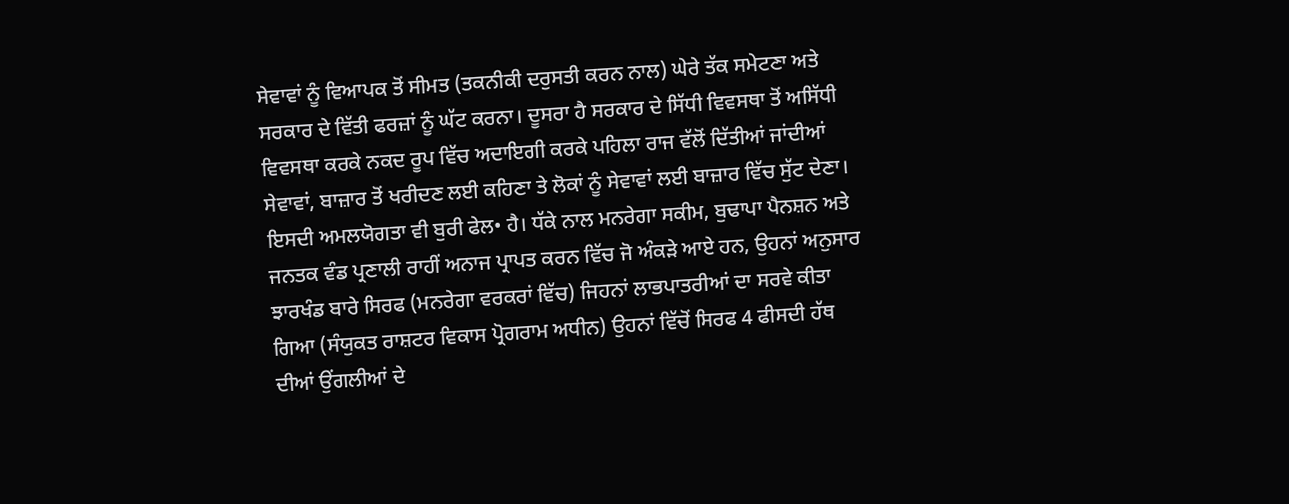ਸੇਵਾਵਾਂ ਨੂੰ ਵਿਆਪਕ ਤੋਂ ਸੀਮਤ (ਤਕਨੀਕੀ ਦਰੁਸਤੀ ਕਰਨ ਨਾਲ) ਘੇਰੇ ਤੱਕ ਸਮੇਟਣਾ ਅਤੇ ਸਰਕਾਰ ਦੇ ਵਿੱਤੀ ਫਰਜ਼ਾਂ ਨੂੰ ਘੱਟ ਕਰਨਾ। ਦੂਸਰਾ ਹੈ ਸਰਕਾਰ ਦੇ ਸਿੱਧੀ ਵਿਵਸਥਾ ਤੋਂ ਅਸਿੱਧੀ ਵਿਵਸਥਾ ਕਰਕੇ ਨਕਦ ਰੂਪ ਵਿੱਚ ਅਦਾਇਗੀ ਕਰਕੇ ਪਹਿਲਾ ਰਾਜ ਵੱਲੋਂ ਦਿੱਤੀਆਂ ਜਾਂਦੀਆਂ ਸੇਵਾਵਾਂ, ਬਾਜ਼ਾਰ ਤੋਂ ਖਰੀਦਣ ਲਈ ਕਹਿਣਾ ਤੇ ਲੋਕਾਂ ਨੂੰ ਸੇਵਾਵਾਂ ਲਈ ਬਾਜ਼ਾਰ ਵਿੱਚ ਸੁੱਟ ਦੇਣਾ। ਇਸਦੀ ਅਮਲਯੋਗਤਾ ਵੀ ਬੁਰੀ ਫੇਲ• ਹੈ। ਧੱਕੇ ਨਾਲ ਮਨਰੇਗਾ ਸਕੀਮ, ਬੁਢਾਪਾ ਪੈਨਸ਼ਨ ਅਤੇ ਜਨਤਕ ਵੰਡ ਪ੍ਰਣਾਲੀ ਰਾਹੀਂ ਅਨਾਜ ਪ੍ਰਾਪਤ ਕਰਨ ਵਿੱਚ ਜੋ ਅੰਕੜੇ ਆਏ ਹਨ, ਉਹਨਾਂ ਅਨੁਸਾਰ ਝਾਰਖੰਡ ਬਾਰੇ ਸਿਰਫ (ਮਨਰੇਗਾ ਵਰਕਰਾਂ ਵਿੱਚ) ਜਿਹਨਾਂ ਲਾਭਪਾਤਰੀਆਂ ਦਾ ਸਰਵੇ ਕੀਤਾ ਗਿਆ (ਸੰਯੁਕਤ ਰਾਸ਼ਟਰ ਵਿਕਾਸ ਪ੍ਰੋਗਰਾਮ ਅਧੀਨ) ਉਹਨਾਂ ਵਿੱਚੋਂ ਸਿਰਫ 4 ਫੀਸਦੀ ਹੱਥ ਦੀਆਂ ਉਂਗਲੀਆਂ ਦੇ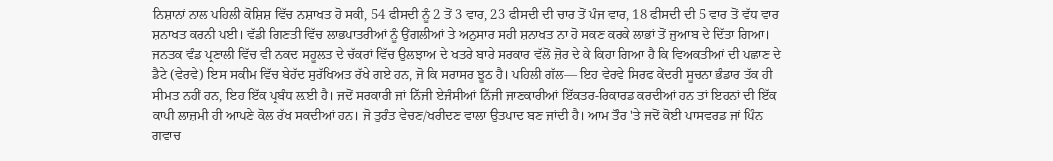ਨਿਸ਼ਾਨਾਂ ਨਾਲ ਪਹਿਲੀ ਕੋਸ਼ਿਸ਼ ਵਿੱਚ ਨਸ਼ਾਖਤ ਹੋ ਸਕੀ, 54 ਫੀਸਦੀ ਨੂੰ 2 ਤੋਂ 3 ਵਾਰ, 23 ਫੀਸਦੀ ਦੀ ਚਾਰ ਤੋਂ ਪੰਜ ਵਾਰ, 18 ਫੀਸਦੀ ਦੀ 5 ਵਾਰ ਤੋਂ ਵੱਧ ਵਾਰ ਸ਼ਨਾਖਤ ਕਰਨੀ ਪਈ। ਵੱਡੀ ਗਿਣਤੀ ਵਿੱਚ ਲਾਭਪਾਤਰੀਆਂ ਨੂੰ ਉਂਗਲੀਆਂ ਤੇ ਅਨੁਸਾਰ ਸਹੀ ਸ਼ਨਾਖਤ ਨਾ ਹੋ ਸਕਣ ਕਰਕੇ ਲਾਭਾਂ ਤੋਂ ਜੁਆਬ ਦੇ ਦਿੱਤਾ ਗਿਆ। ਜਨਤਕ ਵੰਡ ਪ੍ਰਣਾਲੀ ਵਿੱਚ ਵੀ ਨਕਦ ਸਹੂਲਤ ਦੇ ਚੱਕਰਾਂ ਵਿੱਚ ਉਲਝਾਅ ਦੇ ਖਤਰੇ ਬਾਰੇ ਸਰਕਾਰ ਵੱਲੋਂ ਜ਼ੋਰ ਦੇ ਕੇ ਕਿਹਾ ਗਿਆ ਹੈ ਕਿ ਵਿਅਕਤੀਆਂ ਦੀ ਪਛਾਣ ਦੇ ਡੈਟੇ (ਵੇਰਵੇ) ਇਸ ਸਕੀਮ ਵਿੱਚ ਬੇਹੱਦ ਸੁਰੱਖਿਅਤ ਰੱਖੇ ਗਏ ਹਨ, ਜੋ ਕਿ ਸਰਾਸਰ ਝੂਠ ਹੈ। ਪਹਿਲੀ ਗੱਲ— ਇਹ ਵੇਰਵੇ ਸਿਰਫ ਕੇਂਦਰੀ ਸੂਚਨਾ ਭੰਡਾਰ ਤੱਕ ਹੀ ਸੀਮਤ ਨਹੀਂ ਹਨ, ਇਹ ਇੱਕ ਪ੍ਰਬੰਧ ਲ਼ਈ ਹੈ। ਜਦੋਂ ਸਰਕਾਰੀ ਜਾਂ ਨਿੱਜੀ ਏਜੰਸੀਆਂ ਨਿੱਜੀ ਜਾਣਕਾਰੀਆਂ ਇੱਕਤਰ-ਰਿਕਾਰਡ ਕਰਦੀਆਂ ਹਨ ਤਾਂ ਇਹਨਾਂ ਦੀ ਇੱਕ ਕਾਪੀ ਲਾਜ਼ਮੀ ਹੀ ਆਪਣੇ ਕੋਲ ਰੱਖ ਸਕਦੀਆਂ ਹਨ। ਜੋ ਤੁਰੰਤ ਵੇਚਣ/ਖਰੀਦਣ ਵਾਲਾ ਉਤਪਾਦ ਬਣ ਜਾਂਦੀ ਹੈ। ਆਮ ਤੌਰ 'ਤੇ ਜਦੋਂ ਕੋਈ ਪਾਸਵਰਡ ਜਾਂ ਪਿੰਨ ਗਵਾਚ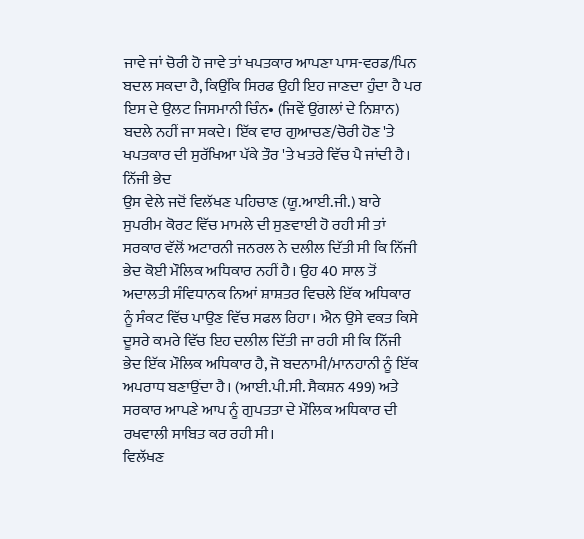ਜਾਵੇ ਜਾਂ ਚੋਰੀ ਹੋ ਜਾਵੇ ਤਾਂ ਖਪਤਕਾਰ ਆਪਣਾ ਪਾਸ-ਵਰਡ/ਪਿਨ ਬਦਲ ਸਕਦਾ ਹੈ, ਕਿਉਂਕਿ ਸਿਰਫ ਉਹੀ ਇਹ ਜਾਣਦਾ ਹੁੰਦਾ ਹੈ ਪਰ ਇਸ ਦੇ ਉਲਟ ਜਿਸਮਾਨੀ ਚਿੰਨ• (ਜਿਵੇਂ ਉਂਗਲਾਂ ਦੇ ਨਿਸ਼ਾਨ) ਬਦਲੇ ਨਹੀਂ ਜਾ ਸਕਦੇ। ਇੱਕ ਵਾਰ ਗੁਆਚਣ/ਚੋਰੀ ਹੋਣ 'ਤੇ ਖਪਤਕਾਰ ਦੀ ਸੁਰੱਖਿਆ ਪੱਕੇ ਤੌਰ 'ਤੇ ਖਤਰੇ ਵਿੱਚ ਪੈ ਜਾਂਦੀ ਹੈ।
ਨਿੱਜੀ ਭੇਦ
ਉਸ ਵੇਲੇ ਜਦੋਂ ਵਿਲੱਖਣ ਪਹਿਚਾਣ (ਯੂ.ਆਈ.ਜੀ.) ਬਾਰੇ ਸੁਪਰੀਮ ਕੋਰਟ ਵਿੱਚ ਮਾਮਲੇ ਦੀ ਸੁਣਵਾਈ ਹੋ ਰਹੀ ਸੀ ਤਾਂ ਸਰਕਾਰ ਵੱਲੋਂ ਅਟਾਰਨੀ ਜਨਰਲ ਨੇ ਦਲੀਲ ਦਿੱਤੀ ਸੀ ਕਿ ਨਿੱਜੀ ਭੇਦ ਕੋਈ ਮੌਲਿਕ ਅਧਿਕਾਰ ਨਹੀਂ ਹੈ। ਉਹ 40 ਸਾਲ ਤੋਂ ਅਦਾਲਤੀ ਸੰਵਿਧਾਨਕ ਨਿਆਂ ਸ਼ਾਸ਼ਤਰ ਵਿਚਲੇ ਇੱਕ ਅਧਿਕਾਰ ਨੂੰ ਸੰਕਟ ਵਿੱਚ ਪਾਉਣ ਵਿੱਚ ਸਫਲ ਰਿਹਾ। ਐਨ ਉਸੇ ਵਕਤ ਕਿਸੇ ਦੂਸਰੇ ਕਮਰੇ ਵਿੱਚ ਇਹ ਦਲੀਲ ਦਿੱਤੀ ਜਾ ਰਹੀ ਸੀ ਕਿ ਨਿੱਜੀ ਭੇਦ ਇੱਕ ਮੌਲਿਕ ਅਧਿਕਾਰ ਹੈ, ਜੋ ਬਦਨਾਮੀ/ਮਾਨਹਾਨੀ ਨੂੰ ਇੱਕ ਅਪਰਾਧ ਬਣਾਉਂਦਾ ਹੈ। (ਆਈ.ਪੀ.ਸੀ. ਸੈਕਸ਼ਨ 499) ਅਤੇ ਸਰਕਾਰ ਆਪਣੇ ਆਪ ਨੂੰ ਗੁਪਤਤਾ ਦੇ ਮੌਲਿਕ ਅਧਿਕਾਰ ਦੀ ਰਖਵਾਲੀ ਸਾਬਿਤ ਕਰ ਰਹੀ ਸੀ।
ਵਿਲੱਖਣ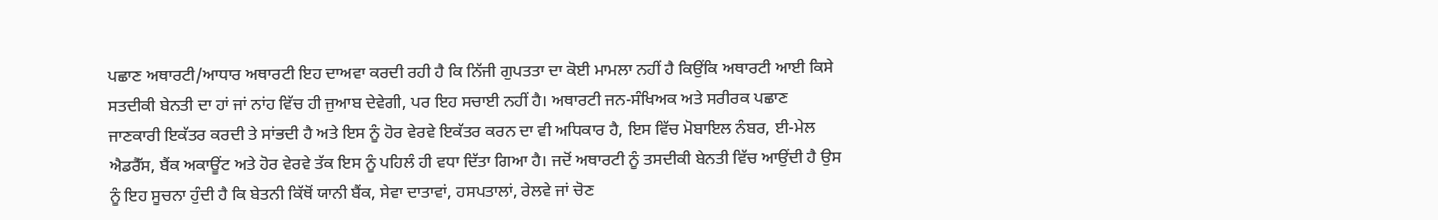ਪਛਾਣ ਅਥਾਰਟੀ/ਆਧਾਰ ਅਥਾਰਟੀ ਇਹ ਦਾਅਵਾ ਕਰਦੀ ਰਹੀ ਹੈ ਕਿ ਨਿੱਜੀ ਗੁਪਤਤਾ ਦਾ ਕੋਈ ਮਾਮਲਾ ਨਹੀਂ ਹੈ ਕਿਉਂਕਿ ਅਥਾਰਟੀ ਆਈ ਕਿਸੇ ਸਤਦੀਕੀ ਬੇਨਤੀ ਦਾ ਹਾਂ ਜਾਂ ਨਾਂਹ ਵਿੱਚ ਹੀ ਜੁਆਬ ਦੇਵੇਗੀ, ਪਰ ਇਹ ਸਚਾਈ ਨਹੀਂ ਹੈ। ਅਥਾਰਟੀ ਜਨ-ਸੰਖਿਅਕ ਅਤੇ ਸਰੀਰਕ ਪਛਾਣ ਜਾਣਕਾਰੀ ਇਕੱਤਰ ਕਰਦੀ ਤੇ ਸਾਂਭਦੀ ਹੈ ਅਤੇ ਇਸ ਨੂੰ ਹੋਰ ਵੇਰਵੇ ਇਕੱਤਰ ਕਰਨ ਦਾ ਵੀ ਅਧਿਕਾਰ ਹੈ, ਇਸ ਵਿੱਚ ਮੋਬਾਇਲ ਨੰਬਰ, ਈ-ਮੇਲ ਐਡਰੈੱਸ, ਬੈਂਕ ਅਕਾਊਂਟ ਅਤੇ ਹੋਰ ਵੇਰਵੇ ਤੱਕ ਇਸ ਨੂੰ ਪਹਿਲੰ ਹੀ ਵਧਾ ਦਿੱਤਾ ਗਿਆ ਹੈ। ਜਦੋਂ ਅਥਾਰਟੀ ਨੂੰ ਤਸਦੀਕੀ ਬੇਨਤੀ ਵਿੱਚ ਆਉਂਦੀ ਹੈ ਉਸ ਨੂੰ ਇਹ ਸੂਚਨਾ ਹੁੰਦੀ ਹੈ ਕਿ ਬੇਤਨੀ ਕਿੱਥੋਂ ਯਾਨੀ ਬੈਂਕ, ਸੇਵਾ ਦਾਤਾਵਾਂ, ਹਸਪਤਾਲਾਂ, ਰੇਲਵੇ ਜਾਂ ਚੋਣ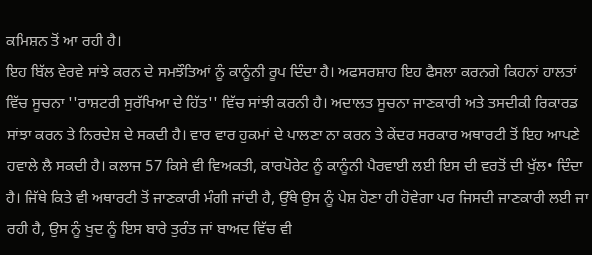ਕਮਿਸ਼ਨ ਤੋਂ ਆ ਰਹੀ ਹੈ।
ਇਹ ਬਿੱਲ ਵੇਰਵੇ ਸਾਂਝੇ ਕਰਨ ਦੇ ਸਮਝੌਤਿਆਂ ਨੂੰ ਕਾਨੂੰਨੀ ਰੂਪ ਦਿੰਦਾ ਹੈ। ਅਫਸਰਸ਼ਾਹ ਇਹ ਫੈਸਲਾ ਕਰਨਗੇ ਕਿਹਨਾਂ ਹਾਲਤਾਂ ਵਿੱਚ ਸੂਚਨਾ ''ਰਾਸ਼ਟਰੀ ਸੁਰੱਖਿਆ ਦੇ ਹਿੱਤ'' ਵਿੱਚ ਸਾਂਝੀ ਕਰਨੀ ਹੈ। ਅਦਾਲਤ ਸੂਚਨਾ ਜਾਣਕਾਰੀ ਅਤੇ ਤਸਦੀਕੀ ਰਿਕਾਰਡ ਸਾਂਝਾ ਕਰਨ ਤੇ ਨਿਰਦੇਸ਼ ਦੇ ਸਕਦੀ ਹੈ। ਵਾਰ ਵਾਰ ਹੁਕਮਾਂ ਦੇ ਪਾਲਣਾ ਨਾ ਕਰਨ ਤੇ ਕੇਂਦਰ ਸਰਕਾਰ ਅਥਾਰਟੀ ਤੋਂ ਇਹ ਆਪਣੇ ਹਵਾਲੇ ਲੈ ਸਕਦੀ ਹੈ। ਕਲਾਜ 57 ਕਿਸੇ ਵੀ ਵਿਅਕਤੀ, ਕਾਰਪੋਰੇਟ ਨੂੰ ਕਾਨੂੰਨੀ ਪੈਰਵਾਈ ਲਈ ਇਸ ਦੀ ਵਰਤੋਂ ਦੀ ਖੁੱਲ• ਦਿੰਦਾ ਹੈ। ਜਿੱਥੇ ਕਿਤੇ ਵੀ ਅਥਾਰਟੀ ਤੋਂ ਜਾਣਕਾਰੀ ਮੰਗੀ ਜਾਂਦੀ ਹੈ, ਉੱਥੇ ਉਸ ਨੂੰ ਪੇਸ਼ ਹੋਣਾ ਹੀ ਹੋਵੇਗਾ ਪਰ ਜਿਸਦੀ ਜਾਣਕਾਰੀ ਲਈ ਜਾ ਰਹੀ ਹੈ, ਉਸ ਨੂੰ ਖੁਦ ਨੂੰ ਇਸ ਬਾਰੇ ਤੁਰੰਤ ਜਾਂ ਬਾਅਦ ਵਿੱਚ ਵੀ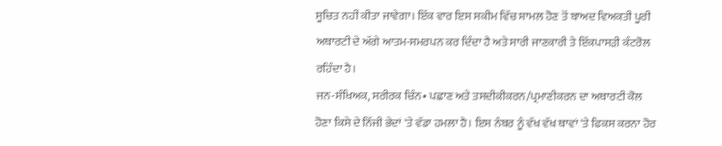ਸੂਚਿਤ ਨਹੀਂ ਕੀਤਾ ਜਾਵੇਗਾ। ਇੱਕ ਵਾਰ ਇਸ ਸਕੀਮ ਵਿੱਚ ਸ਼ਾਮਲ ਹੋਣ ਤੋਂ ਬਾਅਦ ਵਿਅਕਤੀ ਪੂਰੀ ਅਥਾਰਟੀ ਦੇ ਅੱਗੇ ਆਤਮ-ਸਮਰਪਨ ਕਰ ਦਿੰਦਾ ਹੈ ਅਤੇ ਸਾਰੀ ਜਾਣਕਾਰੀ ਤੇ ਇੱਕਪਾਸੜੀ ਕੰਟਰੋਲ ਰਹਿੰਦਾ ਹੈ।
ਜਨ-ਸੰਖਿਅਕ, ਸਰੀਰਕ ਚਿੰਨ• ਪਛਾਣ ਅਤੇ ਤਸਦੀਕੀਕਰਨ/ਪ੍ਰਮਾਣੀਕਰਨ ਦਾ ਅਥਾਰਟੀ ਕੋਲ ਹੋਣਾ ਕਿਸੇ ਦੇ ਨਿੱਜੀ ਭੇਦਾਂ 'ਤੇ ਵੱਡਾ ਹਮਲਾ ਹੈ। ਇਸ ਨੰਬਰ ਨੂੰ ਵੱਖ ਵੱਖ ਥਾਵਾਂ 'ਤੇ ਫਿਕਸ ਕਰਨਾ ਹੋਰ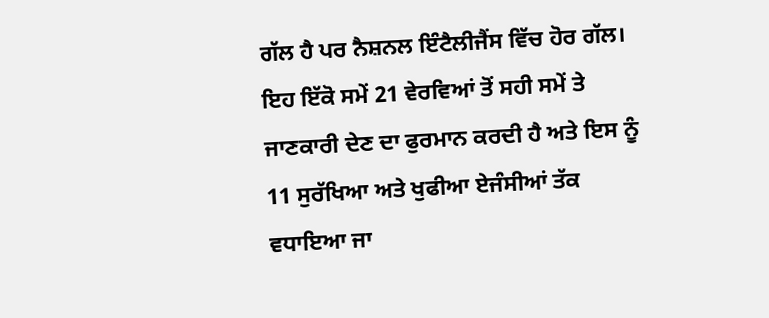ਗੱਲ ਹੈ ਪਰ ਨੈਸ਼ਨਲ ਇੰਟੈਲੀਜੈਂਸ ਵਿੱਚ ਹੋਰ ਗੱਲ। ਇਹ ਇੱਕੋ ਸਮੇਂ 21 ਵੇਰਵਿਆਂ ਤੋਂ ਸਹੀ ਸਮੇਂ ਤੇ ਜਾਣਕਾਰੀ ਦੇਣ ਦਾ ਫੁਰਮਾਨ ਕਰਦੀ ਹੈ ਅਤੇ ਇਸ ਨੂੰ 11 ਸੁਰੱਖਿਆ ਅਤੇ ਖੁਫੀਆ ਏਜੰਸੀਆਂ ਤੱਕ ਵਧਾਇਆ ਜਾ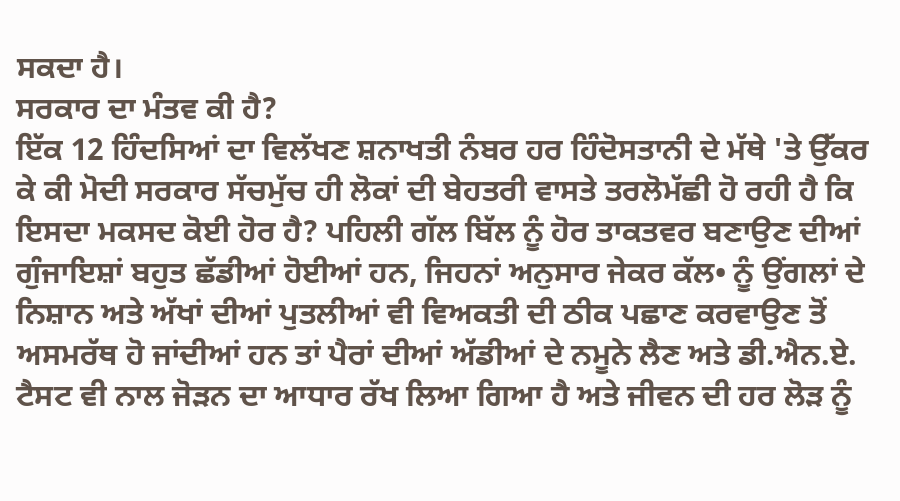ਸਕਦਾ ਹੈ।
ਸਰਕਾਰ ਦਾ ਮੰਤਵ ਕੀ ਹੈ?
ਇੱਕ 12 ਹਿੰਦਸਿਆਂ ਦਾ ਵਿਲੱਖਣ ਸ਼ਨਾਖਤੀ ਨੰਬਰ ਹਰ ਹਿੰਦੋਸਤਾਨੀ ਦੇ ਮੱਥੇ 'ਤੇ ਉੱਕਰ ਕੇ ਕੀ ਮੋਦੀ ਸਰਕਾਰ ਸੱਚਮੁੱਚ ਹੀ ਲੋਕਾਂ ਦੀ ਬੇਹਤਰੀ ਵਾਸਤੇ ਤਰਲੋਮੱਛੀ ਹੋ ਰਹੀ ਹੈ ਕਿ ਇਸਦਾ ਮਕਸਦ ਕੋਈ ਹੋਰ ਹੈ? ਪਹਿਲੀ ਗੱਲ ਬਿੱਲ ਨੂੰ ਹੋਰ ਤਾਕਤਵਰ ਬਣਾਉਣ ਦੀਆਂ ਗੁੰਜਾਇਸ਼ਾਂ ਬਹੁਤ ਛੱਡੀਆਂ ਹੋਈਆਂ ਹਨ, ਜਿਹਨਾਂ ਅਨੁਸਾਰ ਜੇਕਰ ਕੱਲ• ਨੂੰ ਉਂਗਲਾਂ ਦੇ ਨਿਸ਼ਾਨ ਅਤੇ ਅੱਖਾਂ ਦੀਆਂ ਪੁਤਲੀਆਂ ਵੀ ਵਿਅਕਤੀ ਦੀ ਠੀਕ ਪਛਾਣ ਕਰਵਾਉਣ ਤੋਂ ਅਸਮਰੱਥ ਹੋ ਜਾਂਦੀਆਂ ਹਨ ਤਾਂ ਪੈਰਾਂ ਦੀਆਂ ਅੱਡੀਆਂ ਦੇ ਨਮੂਨੇ ਲੈਣ ਅਤੇ ਡੀ.ਐਨ.ਏ. ਟੈਸਟ ਵੀ ਨਾਲ ਜੋੜਨ ਦਾ ਆਧਾਰ ਰੱਖ ਲਿਆ ਗਿਆ ਹੈ ਅਤੇ ਜੀਵਨ ਦੀ ਹਰ ਲੋੜ ਨੂੰ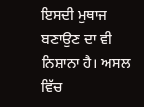ਇਸਦੀ ਮੁਥਾਜ ਬਣਾਉਣ ਦਾ ਵੀ ਨਿਸ਼ਾਨਾ ਹੈ। ਅਸਲ ਵਿੱਚ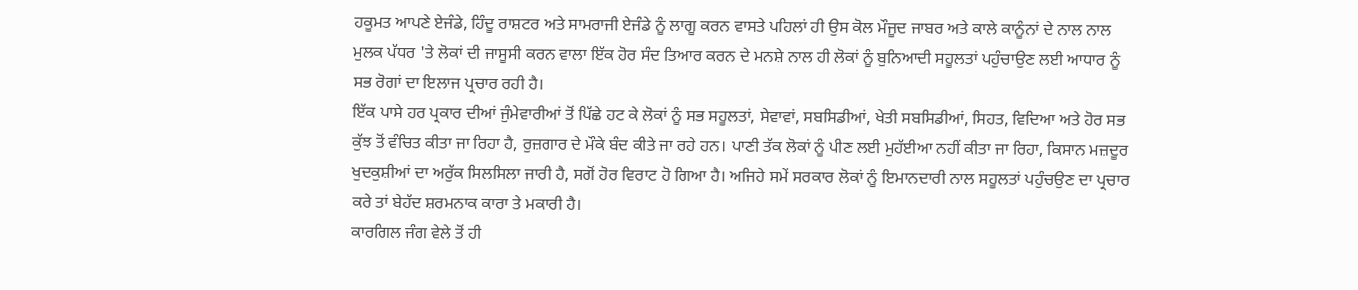ਹਕੂਮਤ ਆਪਣੇ ਏਜੰਡੇ, ਹਿੰਦੂ ਰਾਸ਼ਟਰ ਅਤੇ ਸਾਮਰਾਜੀ ਏਜੰਡੇ ਨੂੰ ਲਾਗੂ ਕਰਨ ਵਾਸਤੇ ਪਹਿਲਾਂ ਹੀ ਉਸ ਕੋਲ ਮੌਜੂਦ ਜਾਬਰ ਅਤੇ ਕਾਲੇ ਕਾਨੂੰਨਾਂ ਦੇ ਨਾਲ ਨਾਲ ਮੁਲਕ ਪੱਧਰ 'ਤੇ ਲੋਕਾਂ ਦੀ ਜਾਸੂਸੀ ਕਰਨ ਵਾਲਾ ਇੱਕ ਹੋਰ ਸੰਦ ਤਿਆਰ ਕਰਨ ਦੇ ਮਨਸ਼ੇ ਨਾਲ ਹੀ ਲੋਕਾਂ ਨੂੰ ਬੁਨਿਆਦੀ ਸਹੂਲਤਾਂ ਪਹੁੰਚਾਉਣ ਲਈ ਆਧਾਰ ਨੂੰ ਸਭ ਰੋਗਾਂ ਦਾ ਇਲਾਜ ਪ੍ਰਚਾਰ ਰਹੀ ਹੈ।
ਇੱਕ ਪਾਸੇ ਹਰ ਪ੍ਰਕਾਰ ਦੀਆਂ ਜੁੰਮੇਵਾਰੀਆਂ ਤੋਂ ਪਿੱਛੇ ਹਟ ਕੇ ਲੋਕਾਂ ਨੂੰ ਸਭ ਸਹੂਲਤਾਂ, ਸੇਵਾਵਾਂ, ਸਬਸਿਡੀਆਂ, ਖੇਤੀ ਸਬਸਿਡੀਆਂ, ਸਿਹਤ, ਵਿਦਿਆ ਅਤੇ ਹੋਰ ਸਭ ਕੁੱਝ ਤੋਂ ਵੰਚਿਤ ਕੀਤਾ ਜਾ ਰਿਹਾ ਹੈ, ਰੁਜ਼ਗਾਰ ਦੇ ਮੌਕੇ ਬੰਦ ਕੀਤੇ ਜਾ ਰਹੇ ਹਨ। ਪਾਣੀ ਤੱਕ ਲੋਕਾਂ ਨੂੰ ਪੀਣ ਲਈ ਮੁਹੱਈਆ ਨਹੀਂ ਕੀਤਾ ਜਾ ਰਿਹਾ, ਕਿਸਾਨ ਮਜ਼ਦੂਰ ਖੁਦਕੁਸ਼ੀਆਂ ਦਾ ਅਰੁੱਕ ਸਿਲਸਿਲਾ ਜਾਰੀ ਹੈ, ਸਗੋਂ ਹੋਰ ਵਿਰਾਟ ਹੋ ਗਿਆ ਹੈ। ਅਜਿਹੇ ਸਮੇਂ ਸਰਕਾਰ ਲੋਕਾਂ ਨੂੰ ਇਮਾਨਦਾਰੀ ਨਾਲ ਸਹੂਲਤਾਂ ਪਹੁੰਚਉਣ ਦਾ ਪ੍ਰਚਾਰ ਕਰੇ ਤਾਂ ਬੇਹੱਦ ਸ਼ਰਮਨਾਕ ਕਾਰਾ ਤੇ ਮਕਾਰੀ ਹੈ।
ਕਾਰਗਿਲ ਜੰਗ ਵੇਲੇ ਤੋਂ ਹੀ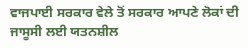ਵਾਜਪਾਈ ਸਰਕਾਰ ਵੇਲੇ ਤੋਂ ਸਰਕਾਰ ਆਪਣੇ ਲੋਕਾਂ ਦੀ ਜਾਸੂਸੀ ਲਈ ਯਤਨਸ਼ੀਲ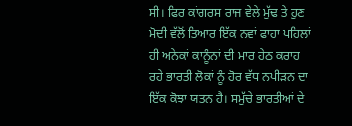ਸੀ। ਫਿਰ ਕਾਂਗਰਸ ਰਾਜ ਵੇਲੇ ਮੁੱਢ ਤੇ ਹੁਣ ਮੋਦੀ ਵੱਲੋਂ ਤਿਆਰ ਇੱਕ ਨਵਾਂ ਫਾਹਾ ਪਹਿਲਾਂ ਹੀ ਅਨੇਕਾਂ ਕਾਨੂੰਨਾਂ ਦੀ ਮਾਰ ਹੇਠ ਕਰਾਹ ਰਹੇ ਭਾਰਤੀ ਲੋਕਾਂ ਨੂੰ ਹੋਰ ਵੱਧ ਨਪੀੜਨ ਦਾ ਇੱਕ ਕੋਝਾ ਯਤਨ ਹੈ। ਸਮੁੱਚੇ ਭਾਰਤੀਆਂ ਦੇ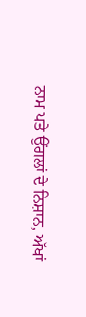ਨਾਮ ਪਤੇ ਉਂਗਲਾਂ ਦੇ ਨਿਸ਼ਾਨ, ਅੱਖਾਂ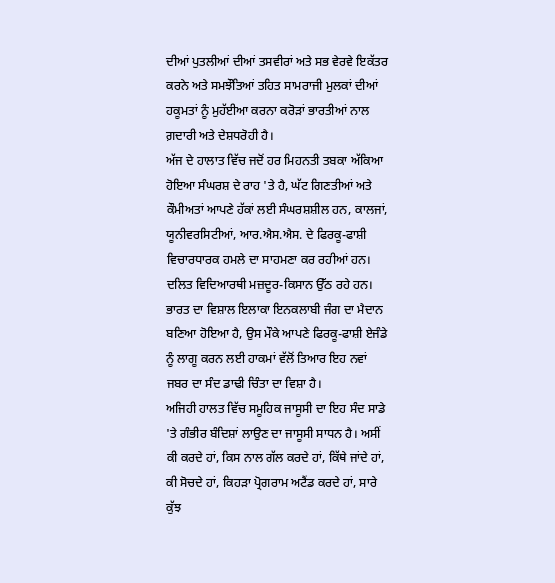ਦੀਆਂ ਪੁਤਲੀਆਂ ਦੀਆਂ ਤਸਵੀਰਾਂ ਅਤੇ ਸਭ ਵੇਰਵੇ ਇਕੱਤਰ ਕਰਨੇ ਅਤੇ ਸਮਝੌਤਿਆਂ ਤਹਿਤ ਸਾਮਰਾਜੀ ਮੁਲਕਾਂ ਦੀਆਂ ਹਕੂਮਤਾਂ ਨੂੰ ਮੁਹੱਈਆ ਕਰਨਾ ਕਰੋੜਾਂ ਭਾਰਤੀਆਂ ਨਾਲ ਗ਼ਦਾਰੀ ਅਤੇ ਦੇਸ਼ਧਰੋਹੀ ਹੈ।
ਅੱਜ ਦੇ ਹਾਲਾਤ ਵਿੱਚ ਜਦੋਂ ਹਰ ਮਿਹਨਤੀ ਤਬਕਾ ਅੱਕਿਆ ਹੋਇਆ ਸੰਘਰਸ਼ ਦੇ ਰਾਹ 'ਤੇ ਹੈ, ਘੱਟ ਗਿਣਤੀਆਂ ਅਤੇ ਕੌਮੀਅਤਾਂ ਆਪਣੇ ਹੱਕਾਂ ਲਈ ਸੰਘਰਸ਼ਸ਼ੀਲ ਹਨ, ਕਾਲਜਾਂ, ਯੂਨੀਵਰਸਿਟੀਆਂ, ਆਰ.ਐਸ.ਐਸ. ਦੇ ਫਿਰਕੂ-ਫਾਸ਼ੀ ਵਿਚਾਰਧਾਰਕ ਹਮਲੇ ਦਾ ਸਾਹਮਣਾ ਕਰ ਰਹੀਆਂ ਹਨ। ਦਲਿਤ ਵਿਦਿਆਰਥੀ ਮਜ਼ਦੂਰ-ਕਿਸਾਨ ਉੱਠ ਰਹੇ ਹਨ। ਭਾਰਤ ਦਾ ਵਿਸ਼ਾਲ ਇਲਾਕਾ ਇਨਕਲਾਬੀ ਜੰਗ ਦਾ ਮੈਦਾਨ ਬਣਿਆ ਹੋਇਆ ਹੈ, ਉਸ ਮੌਕੇ ਆਪਣੇ ਫਿਰਕੂ-ਫਾਸ਼ੀ ਏਜੰਡੇ ਨੂੰ ਲਾਗੂ ਕਰਨ ਲਈ ਹਾਕਮਾਂ ਵੱਲੋਂ ਤਿਆਰ ਇਹ ਨਵਾਂ ਜਬਰ ਦਾ ਸੰਦ ਡਾਢੀ ਚਿੰਤਾ ਦਾ ਵਿਸ਼ਾ ਹੈ।
ਅਜਿਹੀ ਹਾਲਤ ਵਿੱਚ ਸਮੂਹਿਕ ਜਾਸੂਸੀ ਦਾ ਇਹ ਸੰਦ ਸਾਡੇ 'ਤੇ ਗੰਭੀਰ ਬੰਦਿਸ਼ਾਂ ਲਾਉਣ ਦਾ ਜਾਸੂਸੀ ਸਾਧਨ ਹੈ। ਅਸੀਂ ਕੀ ਕਰਦੇ ਹਾਂ, ਕਿਸ ਨਾਲ ਗੱਲ ਕਰਦੇ ਹਾਂ, ਕਿੱਥੇ ਜਾਂਦੇ ਹਾਂ, ਕੀ ਸੋਚਦੇ ਹਾਂ, ਕਿਹੜਾ ਪ੍ਰੋਗਰਾਮ ਅਟੈਂਡ ਕਰਦੇ ਹਾਂ, ਸਾਰੇ ਕੁੱਝ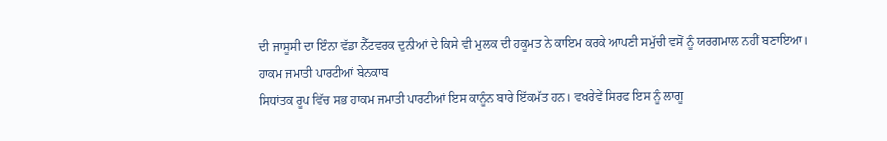ਦੀ ਜਾਸੂਸੀ ਦਾ ਇੰਨਾ ਵੱਡਾ ਨੈੱਟਵਰਕ ਦੁਨੀਆਂ ਦੇ ਕਿਸੇ ਵੀ ਮੁਲਕ ਦੀ ਹਕੂਮਤ ਨੇ ਕਾਇਮ ਕਰਕੇ ਆਪਣੀ ਸਮੁੱਚੀ ਵਸੋਂ ਨੂੰ ਯਰਗਮਾਲ ਨਹੀਂ ਬਣਾਇਆ।
ਹਾਕਮ ਜਮਾਤੀ ਪਾਰਟੀਆਂ ਬੇਨਕਾਬ
ਸਿਧਾਂਤਕ ਰੂਪ ਵਿੱਚ ਸਭ ਹਾਕਮ ਜਮਾਤੀ ਪਾਰਟੀਆਂ ਇਸ ਕਾਨੂੰਨ ਬਾਰੇ ਇੱਕਮੱਤ ਹਨ। ਵਖਰੇਵੇਂ ਸਿਰਫ ਇਸ ਨੂੰ ਲਾਗੂ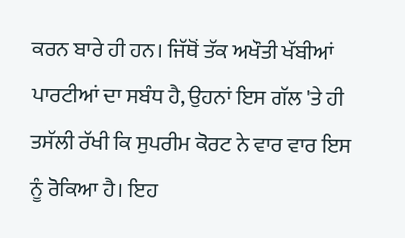ਕਰਨ ਬਾਰੇ ਹੀ ਹਨ। ਜਿੱਥੋਂ ਤੱਕ ਅਖੌਤੀ ਖੱਬੀਆਂ ਪਾਰਟੀਆਂ ਦਾ ਸਬੰਧ ਹੈ, ਉਹਨਾਂ ਇਸ ਗੱਲ 'ਤੇ ਹੀ ਤਸੱਲੀ ਰੱਖੀ ਕਿ ਸੁਪਰੀਮ ਕੋਰਟ ਨੇ ਵਾਰ ਵਾਰ ਇਸ ਨੂੰ ਰੋਕਿਆ ਹੈ। ਇਹ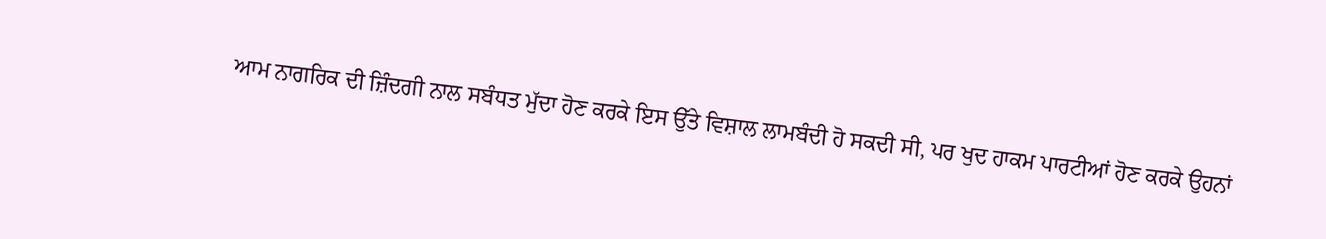ਆਮ ਨਾਗਰਿਕ ਦੀ ਜ਼ਿੰਦਗੀ ਨਾਲ ਸਬੰਧਤ ਮੁੱਦਾ ਹੋਣ ਕਰਕੇ ਇਸ ਉੱਤੇ ਵਿਸ਼ਾਲ ਲਾਮਬੰਦੀ ਹੋ ਸਕਦੀ ਸੀ, ਪਰ ਖੁਦ ਹਾਕਮ ਪਾਰਟੀਆਂ ਹੋਣ ਕਰਕੇ ਉਹਨਾਂ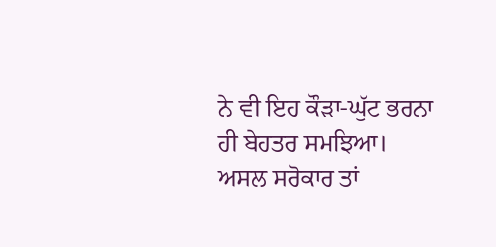ਨੇ ਵੀ ਇਹ ਕੌੜਾ-ਘੁੱਟ ਭਰਨਾ ਹੀ ਬੇਹਤਰ ਸਮਝਿਆ।
ਅਸਲ ਸਰੋਕਾਰ ਤਾਂ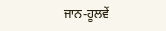ਜਾਨ-ਹੂਲਵੇਂ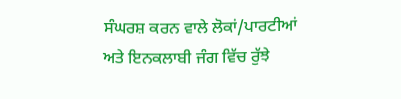ਸੰਘਰਸ਼ ਕਰਨ ਵਾਲੇ ਲੋਕਾਂ/ਪਾਰਟੀਆਂ ਅਤੇ ਇਨਕਲਾਬੀ ਜੰਗ ਵਿੱਚ ਰੁੱਝੇ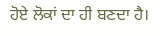ਹੋਏ ਲੋਕਾਂ ਦਾ ਹੀ ਬਣਦਾ ਹੈ।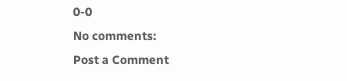0-0
No comments:
Post a Comment